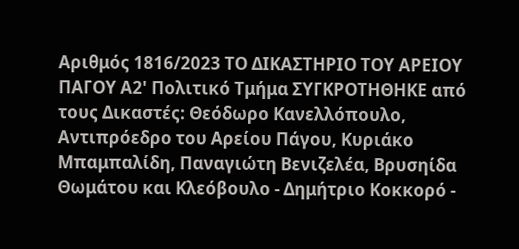Αριθμός 1816/2023 ΤΟ ΔΙΚΑΣΤΗΡΙΟ ΤΟΥ ΑΡΕΙΟΥ ΠΑΓΟΥ Α2' Πολιτικό Τμήμα ΣΥΓΚΡΟΤΗΘΗΚΕ από τους Δικαστές: Θεόδωρο Κανελλόπουλο, Αντιπρόεδρο του Αρείου Πάγου, Κυριάκο Μπαμπαλίδη, Παναγιώτη Βενιζελέα, Βρυσηίδα Θωμάτου και Κλεόβουλο - Δημήτριο Κοκκορό -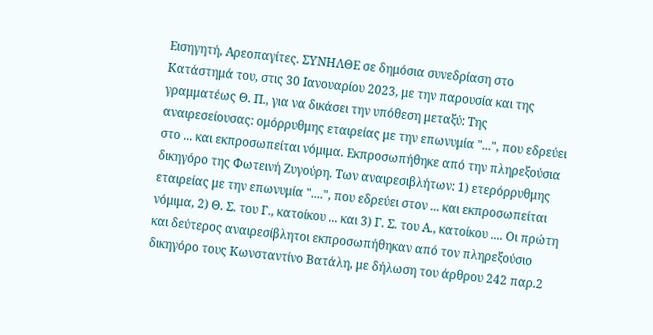Εισηγητή, Αρεοπαγίτες. ΣΥΝΗΛΘΕ σε δημόσια συνεδρίαση στο Κατάστημά του, στις 30 Ιανουαρίου 2023, με την παρουσία και της γραμματέως Θ. Π., για να δικάσει την υπόθεση μεταξύ: Της αναιρεσείουσας: ομόρρυθμης εταιρείας με την επωνυμία "...", που εδρεύει στο ... και εκπροσωπείται νόμιμα. Εκπροσωπήθηκε από την πληρεξούσια δικηγόρο της Φωτεινή Ζυγούρη. Των αναιρεσιβλήτων: 1) ετερόρρυθμης εταιρείας με την επωνυμία "....", που εδρεύει στον ... και εκπροσωπείται νόμιμα, 2) Θ. Σ. του Γ., κατοίκου ... και 3) Γ. Σ. του Α., κατοίκου .... Οι πρώτη και δεύτερος αναιρεσίβλητοι εκπροσωπήθηκαν από τον πληρεξούσιο δικηγόρο τους Κωνσταντίνο Βατάλη, με δήλωση του άρθρου 242 παρ.2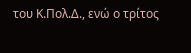του Κ.Πολ.Δ., ενώ ο τρίτος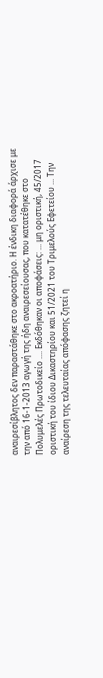αναιρεσίβλητος δεν παραστάθηκε στο ακροατήριο. Η ένδικη διαφορά άρχισε με την από 16-1-2013 αγωγή της ήδη αναιρεσείουσας, που κατατέθηκε στο Πολυμελές Πρωτοδικείο .... Εκδόθηκαν οι αποφάσεις: ... μη οριστική, 45/2017 οριστική του ίδιου Δικαστηρίου και 51/2021 του Τριμελούς Εφετείου ... Την αναίρεση της τελευταίας απόφασης ζητεί η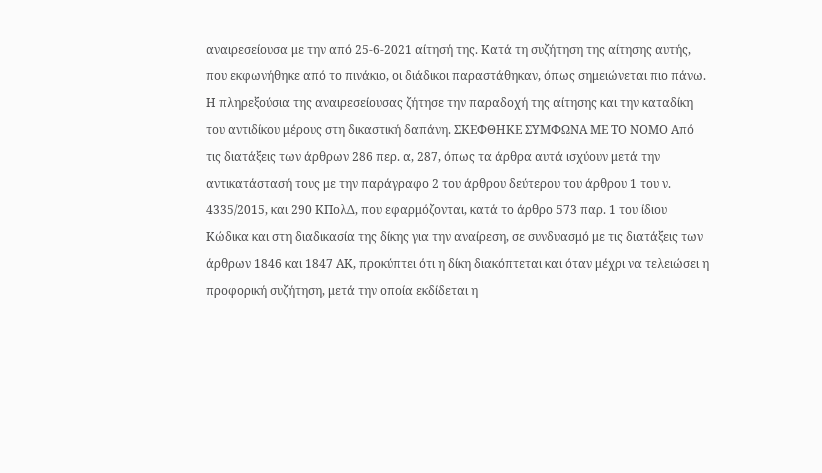αναιρεσείουσα με την από 25-6-2021 αίτησή της. Κατά τη συζήτηση της αίτησης αυτής, που εκφωνήθηκε από το πινάκιο, οι διάδικοι παραστάθηκαν, όπως σημειώνεται πιο πάνω. Η πληρεξούσια της αναιρεσείουσας ζήτησε την παραδοχή της αίτησης και την καταδίκη του αντιδίκου μέρους στη δικαστική δαπάνη. ΣΚΕΦΘΗΚΕ ΣΥΜΦΩΝΑ ΜΕ ΤΟ ΝΟΜΟ Από τις διατάξεις των άρθρων 286 περ. α, 287, όπως τα άρθρα αυτά ισχύουν μετά την αντικατάστασή τους με την παράγραφο 2 του άρθρου δεύτερου του άρθρου 1 του ν. 4335/2015, και 290 ΚΠολΔ, που εφαρμόζονται, κατά το άρθρο 573 παρ. 1 του ίδιου Κώδικα και στη διαδικασία της δίκης για την αναίρεση, σε συνδυασμό με τις διατάξεις των άρθρων 1846 και 1847 ΑΚ, προκύπτει ότι η δίκη διακόπτεται και όταν μέχρι να τελειώσει η προφορική συζήτηση, μετά την οποία εκδίδεται η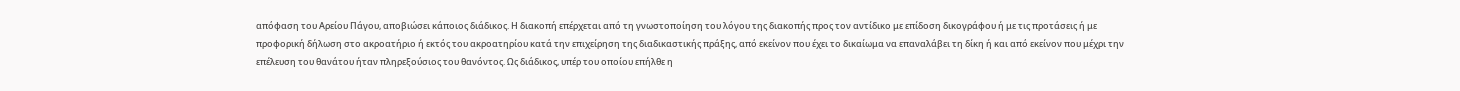απόφαση του Αρείου Πάγου, αποβιώσει κάποιος διάδικος. Η διακοπή επέρχεται από τη γνωστοποίηση του λόγου της διακοπής προς τον αντίδικο με επίδοση δικογράφου ή με τις προτάσεις ή με προφορική δήλωση στο ακροατήριο ή εκτός του ακροατηρίου κατά την επιχείρηση της διαδικαστικής πράξης, από εκείνον που έχει το δικαίωμα να επαναλάβει τη δίκη ή και από εκείνον που μέχρι την επέλευση του θανάτου ήταν πληρεξούσιος του θανόντος. Ως διάδικος, υπέρ του οποίου επήλθε η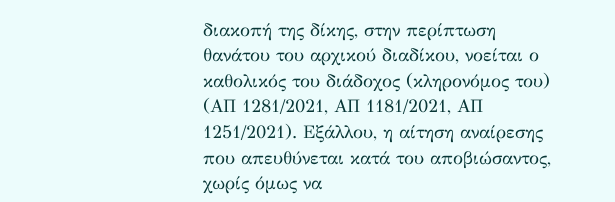διακοπή της δίκης, στην περίπτωση θανάτου του αρχικού διαδίκου, νοείται ο καθολικός του διάδοχος (κληρονόμος του) (ΑΠ 1281/2021, ΑΠ 1181/2021, ΑΠ 1251/2021). Εξάλλου, η αίτηση αναίρεσης που απευθύνεται κατά του αποβιώσαντος, χωρίς όμως να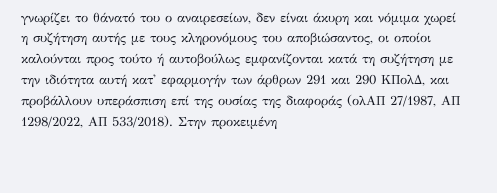γνωρίζει το θάνατό του ο αναιρεσείων, δεν είναι άκυρη και νόμιμα χωρεί η συζήτηση αυτής με τους κληρονόμους του αποβιώσαντος, οι οποίοι καλούνται προς τούτο ή αυτοβούλως εμφανίζονται κατά τη συζήτηση με την ιδιότητα αυτή κατ' εφαρμογήν των άρθρων 291 και 290 ΚΠολΔ, και προβάλλουν υπεράσπιση επί της ουσίας της διαφοράς (ολΑΠ 27/1987, ΑΠ 1298/2022, ΑΠ 533/2018). Στην προκειμένη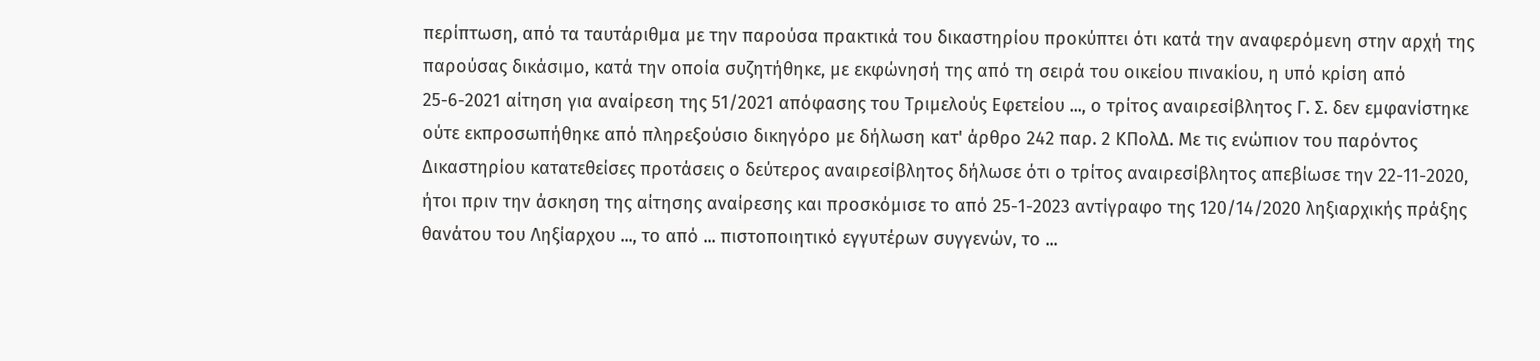περίπτωση, από τα ταυτάριθμα με την παρούσα πρακτικά του δικαστηρίου προκύπτει ότι κατά την αναφερόμενη στην αρχή της παρούσας δικάσιμο, κατά την οποία συζητήθηκε, με εκφώνησή της από τη σειρά του οικείου πινακίου, η υπό κρίση από 25-6-2021 αίτηση για αναίρεση της 51/2021 απόφασης του Τριμελούς Εφετείου ..., ο τρίτος αναιρεσίβλητος Γ. Σ. δεν εμφανίστηκε ούτε εκπροσωπήθηκε από πληρεξούσιο δικηγόρο με δήλωση κατ' άρθρο 242 παρ. 2 ΚΠολΔ. Με τις ενώπιον του παρόντος Δικαστηρίου κατατεθείσες προτάσεις ο δεύτερος αναιρεσίβλητος δήλωσε ότι ο τρίτος αναιρεσίβλητος απεβίωσε την 22-11-2020, ήτοι πριν την άσκηση της αίτησης αναίρεσης και προσκόμισε το από 25-1-2023 αντίγραφο της 120/14/2020 ληξιαρχικής πράξης θανάτου του Ληξίαρχου ..., το από ... πιστοποιητικό εγγυτέρων συγγενών, το ...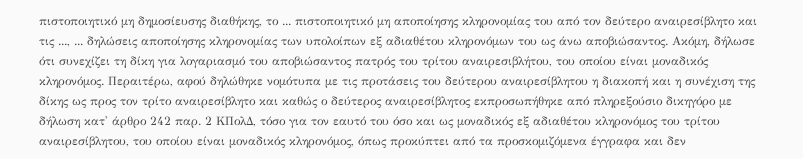πιστοποιητικό μη δημοσίευσης διαθήκης, το ... πιστοποιητικό μη αποποίησης κληρονομίας του από τον δεύτερο αναιρεσίβλητο και τις ..., ... δηλώσεις αποποίησης κληρονομίας των υπολοίπων εξ αδιαθέτου κληρονόμων του ως άνω αποβιώσαντος. Ακόμη, δήλωσε ότι συνεχίζει τη δίκη για λογαριασμό του αποβιώσαντος πατρός του τρίτου αναιρεσιβλήτου, του οποίου είναι μοναδικός κληρονόμος. Περαιτέρω, αφού δηλώθηκε νομότυπα με τις προτάσεις του δεύτερου αναιρεσίβλητου η διακοπή και η συνέχιση της δίκης ως προς τον τρίτο αναιρεσίβλητο και καθώς ο δεύτερος αναιρεσίβλητος εκπροσωπήθηκε από πληρεξούσιο δικηγόρο με δήλωση κατ' άρθρο 242 παρ. 2 ΚΠολΔ, τόσο για τον εαυτό του όσο και ως μοναδικός εξ αδιαθέτου κληρονόμος του τρίτου αναιρεσίβλητου, του οποίου είναι μοναδικός κληρονόμος, όπως προκύπτει από τα προσκομιζόμενα έγγραφα και δεν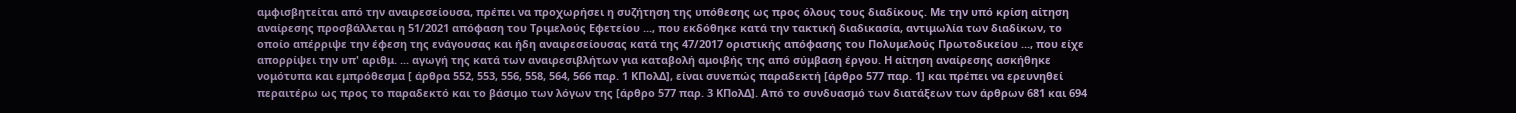αμφισβητείται από την αναιρεσείουσα, πρέπει να προχωρήσει η συζήτηση της υπόθεσης ως προς όλους τους διαδίκους. Με την υπό κρίση αίτηση αναίρεσης προσβάλλεται η 51/2021 απόφαση του Τριμελούς Εφετείου ..., που εκδόθηκε κατά την τακτική διαδικασία, αντιμωλία των διαδίκων, το οποίο απέρριψε την έφεση της ενάγουσας και ήδη αναιρεσείουσας κατά της 47/2017 οριστικής απόφασης του Πολυμελούς Πρωτοδικείου ..., που είχε απορρίψει την υπ' αριθμ. ... αγωγή της κατά των αναιρεσιβλήτων για καταβολή αμοιβής της από σύμβαση έργου. Η αίτηση αναίρεσης ασκήθηκε νομότυπα και εμπρόθεσμα [ άρθρα 552, 553, 556, 558, 564, 566 παρ. 1 ΚΠολΔ], είναι συνεπώς παραδεκτή [άρθρο 577 παρ. 1] και πρέπει να ερευνηθεί περαιτέρω ως προς το παραδεκτό και το βάσιμο των λόγων της [άρθρο 577 παρ. 3 ΚΠολΔ]. Από το συνδυασμό των διατάξεων των άρθρων 681 και 694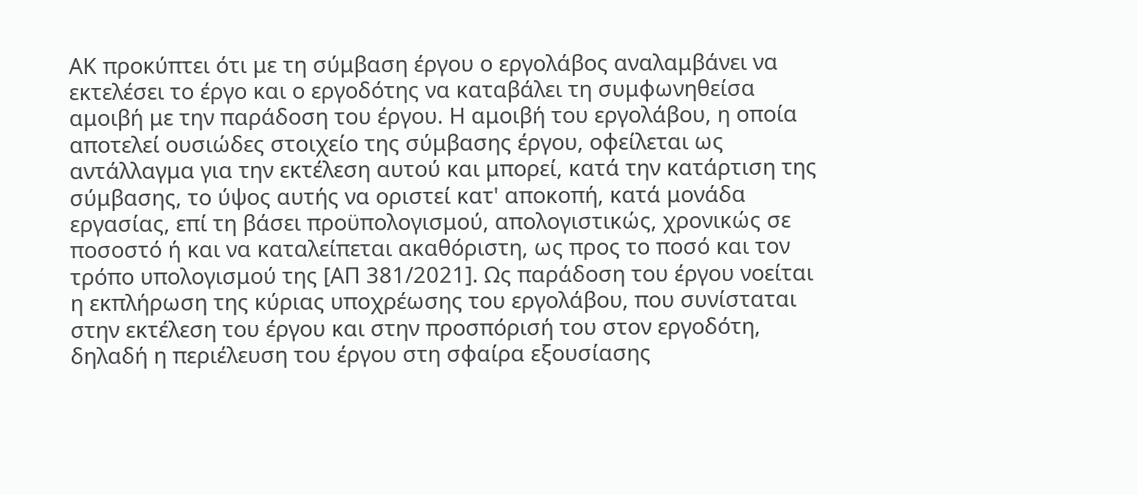ΑΚ προκύπτει ότι με τη σύμβαση έργου ο εργολάβος αναλαμβάνει να εκτελέσει το έργο και ο εργοδότης να καταβάλει τη συμφωνηθείσα αμοιβή με την παράδοση του έργου. Η αμοιβή του εργολάβου, η οποία αποτελεί ουσιώδες στοιχείο της σύμβασης έργου, οφείλεται ως αντάλλαγμα για την εκτέλεση αυτού και μπορεί, κατά την κατάρτιση της σύμβασης, το ύψος αυτής να οριστεί κατ' αποκοπή, κατά μονάδα εργασίας, επί τη βάσει προϋπολογισμού, απολογιστικώς, χρονικώς σε ποσοστό ή και να καταλείπεται ακαθόριστη, ως προς το ποσό και τον τρόπο υπολογισμού της [ΑΠ 381/2021]. Ως παράδοση του έργου νοείται η εκπλήρωση της κύριας υποχρέωσης του εργολάβου, που συνίσταται στην εκτέλεση του έργου και στην προσπόρισή του στον εργοδότη, δηλαδή η περιέλευση του έργου στη σφαίρα εξουσίασης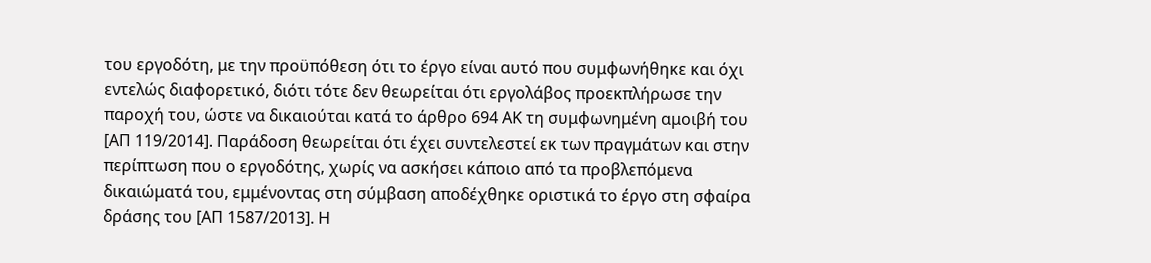του εργοδότη, με την προϋπόθεση ότι το έργο είναι αυτό που συμφωνήθηκε και όχι εντελώς διαφορετικό, διότι τότε δεν θεωρείται ότι εργολάβος προεκπλήρωσε την παροχή του, ώστε να δικαιούται κατά το άρθρο 694 ΑΚ τη συμφωνημένη αμοιβή του [ΑΠ 119/2014]. Παράδοση θεωρείται ότι έχει συντελεστεί εκ των πραγμάτων και στην περίπτωση που ο εργοδότης, χωρίς να ασκήσει κάποιο από τα προβλεπόμενα δικαιώματά του, εμμένοντας στη σύμβαση αποδέχθηκε οριστικά το έργο στη σφαίρα δράσης του [ΑΠ 1587/2013]. Η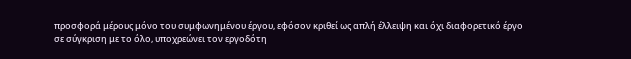προσφορά μέρους μόνο του συμφωνημένου έργου, εφόσον κριθεί ως απλή έλλειψη και όχι διαφορετικό έργο σε σύγκριση με το όλο, υποχρεώνει τον εργοδότη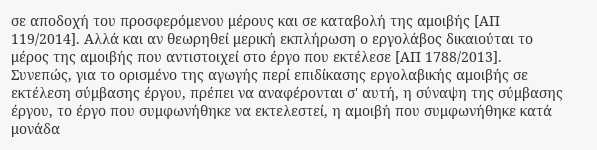σε αποδοχή του προσφερόμενου μέρους και σε καταβολή της αμοιβής [ΑΠ 119/2014]. Αλλά και αν θεωρηθεί μερική εκπλήρωση ο εργολάβος δικαιούται το μέρος της αμοιβής που αντιστοιχεί στο έργο που εκτέλεσε [ΑΠ 1788/2013]. Συνεπώς, για το ορισμένο της αγωγής περί επιδίκασης εργολαβικής αμοιβής σε εκτέλεση σύμβασης έργου, πρέπει να αναφέρονται σ' αυτή, η σύναψη της σύμβασης έργου, το έργο που συμφωνήθηκε να εκτελεστεί, η αμοιβή που συμφωνήθηκε κατά μονάδα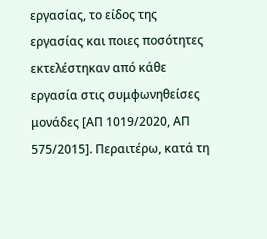εργασίας, το είδος της εργασίας και ποιες ποσότητες εκτελέστηκαν από κάθε εργασία στις συμφωνηθείσες μονάδες [ΑΠ 1019/2020, ΑΠ 575/2015]. Περαιτέρω, κατά τη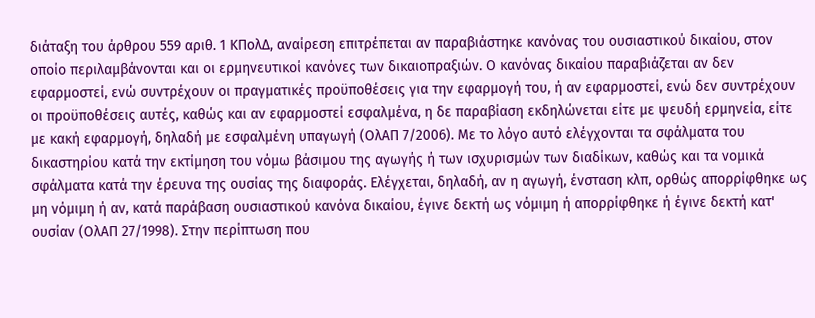διάταξη του άρθρου 559 αριθ. 1 ΚΠολΔ, αναίρεση επιτρέπεται αν παραβιάστηκε κανόνας του ουσιαστικού δικαίου, στον οποίο περιλαμβάνονται και οι ερμηνευτικοί κανόνες των δικαιοπραξιών. Ο κανόνας δικαίου παραβιάζεται αν δεν εφαρμοστεί, ενώ συντρέχουν οι πραγματικές προϋποθέσεις για την εφαρμογή του, ή αν εφαρμοστεί, ενώ δεν συντρέχουν οι προϋποθέσεις αυτές, καθώς και αν εφαρμοστεί εσφαλμένα, η δε παραβίαση εκδηλώνεται είτε με ψευδή ερμηνεία, είτε με κακή εφαρμογή, δηλαδή με εσφαλμένη υπαγωγή (ΟλΑΠ 7/2006). Με το λόγο αυτό ελέγχονται τα σφάλματα του δικαστηρίου κατά την εκτίμηση του νόμω βάσιμου της αγωγής ή των ισχυρισμών των διαδίκων, καθώς και τα νομικά σφάλματα κατά την έρευνα της ουσίας της διαφοράς. Ελέγχεται, δηλαδή, αν η αγωγή, ένσταση κλπ, ορθώς απορρίφθηκε ως μη νόμιμη ή αν, κατά παράβαση ουσιαστικού κανόνα δικαίου, έγινε δεκτή ως νόμιμη ή απορρίφθηκε ή έγινε δεκτή κατ' ουσίαν (ΟλΑΠ 27/1998). Στην περίπτωση που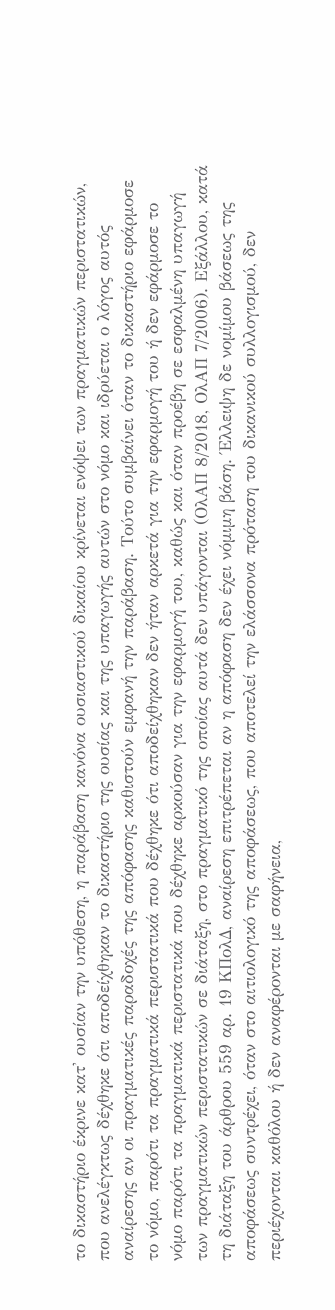το δικαστήριο έκρινε κατ' ουσίαν την υπόθεση, η παράβαση κανόνα ουσιαστικού δικαίου κρίνεται ενόψει των πραγματικών περιστατικών, που ανελέγκτως δέχθηκε ότι αποδείχθηκαν το δικαστήριο της ουσίας και της υπαγωγής αυτών στο νόμο και ιδρύεται ο λόγος αυτός αναίρεσης αν οι πραγματικές παραδοχές της απόφασης καθιστούν εμφανή την παράβαση. Τούτο συμβαίνει όταν το δικαστήριο εφάρμοσε το νόμο, παρότι τα πραγματικά περιστατικά που δέχθηκε ότι αποδείχθηκαν δεν ήταν αρκετά για την εφαρμογή του ή δεν εφάρμοσε το νόμο παρότι τα πραγματικά περιστατικά που δέχθηκε αρκούσαν για την εφαρμογή του, καθώς και όταν προέβη σε εσφαλμένη υπαγωγή των πραγματικών περιστατικών σε διάταξη, στο πραγματικό της οποίας αυτά δεν υπάγονται (ΟλΑΠ 8/2018, ΟλΑΠ 7/2006). Εξάλλου, κατά τη διάταξη του άρθρου 559 αρ. 19 ΚΠολΔ, αναίρεση επιτρέπεται αν η απόφαση δεν έχει νόμιμη βάση. Έλλειψη δε νομίμου βάσεως της αποφάσεως συντρέχει, όταν στο αιτιολογικό της αποφάσεως, που αποτελεί την ελάσσονα πρόταση του δικανικού συλλογισμού, δεν περιέχονται καθόλου ή δεν αναφέρονται με σαφήνεια,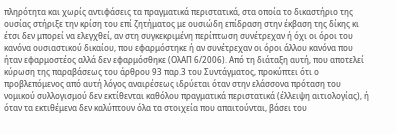πληρότητα και χωρίς αντιφάσεις τα πραγματικά περιστατικά, στα οποία το δικαστήριο της ουσίας στήριξε την κρίση του επί ζητήματος με ουσιώδη επίδραση στην έκβαση της δίκης κι έτσι δεν μπορεί να ελεγχθεί, αν στη συγκεκριμένη περίπτωση συνέτρεχαν ή όχι οι όροι του κανόνα ουσιαστικού δικαίου, που εφαρμόστηκε ή αν συνέτρεχαν οι όροι άλλου κανόνα που ήταν εφαρμοστέος αλλά δεν εφαρμόσθηκε (ΟλΑΠ 6/2006). Από τη διάταξη αυτή, που αποτελεί κύρωση της παραβάσεως του άρθρου 93 παρ.3 του Συντάγματος, προκύπτει ότι ο προβλεπόμενος από αυτή λόγος αναιρέσεως ιδρύεται όταν στην ελάσσονα πρόταση του νομικού συλλογισμού δεν εκτίθενται καθόλου πραγματικά περιστατικά (έλλειψη αιτιολογίας), ή όταν τα εκτιθέμενα δεν καλύπτουν όλα τα στοιχεία που απαιτούνται, βάσει του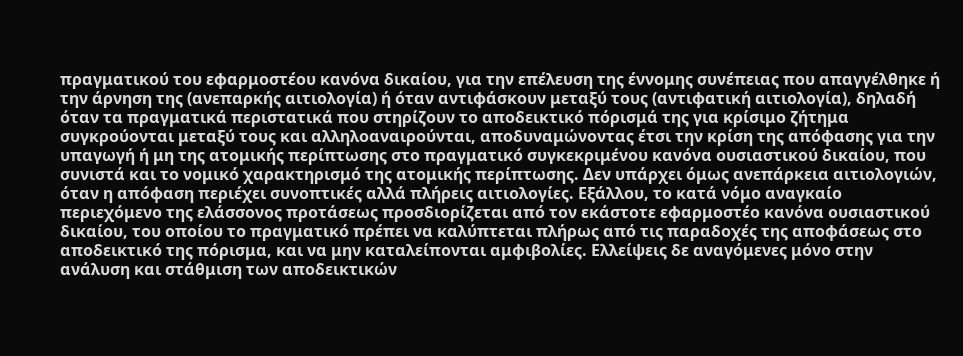πραγματικού του εφαρμοστέου κανόνα δικαίου, για την επέλευση της έννομης συνέπειας που απαγγέλθηκε ή την άρνηση της (ανεπαρκής αιτιολογία) ή όταν αντιφάσκουν μεταξύ τους (αντιφατική αιτιολογία), δηλαδή όταν τα πραγματικά περιστατικά που στηρίζουν το αποδεικτικό πόρισμά της για κρίσιμο ζήτημα συγκρούονται μεταξύ τους και αλληλοαναιρούνται, αποδυναμώνοντας έτσι την κρίση της απόφασης για την υπαγωγή ή μη της ατομικής περίπτωσης στο πραγματικό συγκεκριμένου κανόνα ουσιαστικού δικαίου, που συνιστά και το νομικό χαρακτηρισμό της ατομικής περίπτωσης. Δεν υπάρχει όμως ανεπάρκεια αιτιολογιών, όταν η απόφαση περιέχει συνοπτικές αλλά πλήρεις αιτιολογίες. Εξάλλου, το κατά νόμο αναγκαίο περιεχόμενο της ελάσσονος προτάσεως προσδιορίζεται από τον εκάστοτε εφαρμοστέο κανόνα ουσιαστικού δικαίου, του οποίου το πραγματικό πρέπει να καλύπτεται πλήρως από τις παραδοχές της αποφάσεως στο αποδεικτικό της πόρισμα, και να μην καταλείπονται αμφιβολίες. Ελλείψεις δε αναγόμενες μόνο στην ανάλυση και στάθμιση των αποδεικτικών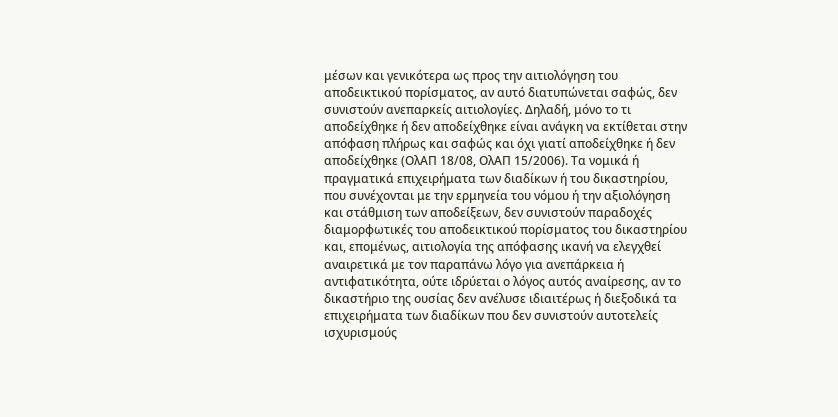μέσων και γενικότερα ως προς την αιτιολόγηση του αποδεικτικού πορίσματος, αν αυτό διατυπώνεται σαφώς, δεν συνιστούν ανεπαρκείς αιτιολογίες. Δηλαδή, μόνο το τι αποδείχθηκε ή δεν αποδείχθηκε είναι ανάγκη να εκτίθεται στην απόφαση πλήρως και σαφώς και όχι γιατί αποδείχθηκε ή δεν αποδείχθηκε (ΟλΑΠ 18/08, ΟλΑΠ 15/2006). Τα νομικά ή πραγματικά επιχειρήματα των διαδίκων ή του δικαστηρίου, που συνέχονται με την ερμηνεία του νόμου ή την αξιολόγηση και στάθμιση των αποδείξεων, δεν συνιστούν παραδοχές διαμορφωτικές του αποδεικτικού πορίσματος του δικαστηρίου και, επομένως, αιτιολογία της απόφασης ικανή να ελεγχθεί αναιρετικά με τον παραπάνω λόγο για ανεπάρκεια ή αντιφατικότητα, ούτε ιδρύεται ο λόγος αυτός αναίρεσης, αν το δικαστήριο της ουσίας δεν ανέλυσε ιδιαιτέρως ή διεξοδικά τα επιχειρήματα των διαδίκων που δεν συνιστούν αυτοτελείς ισχυρισμούς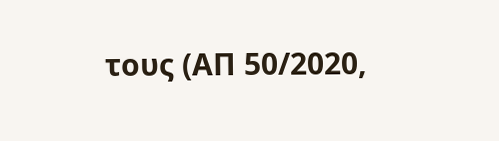τους (ΑΠ 50/2020,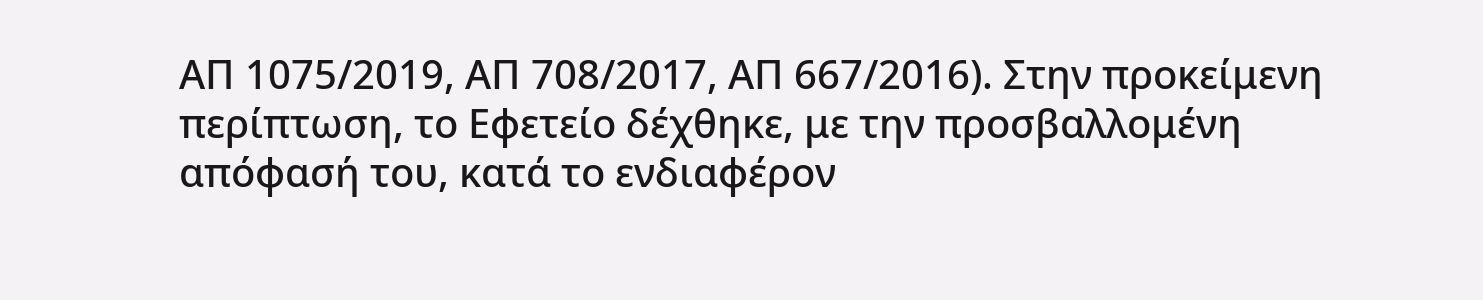ΑΠ 1075/2019, ΑΠ 708/2017, ΑΠ 667/2016). Στην προκείμενη περίπτωση, το Εφετείο δέχθηκε, με την προσβαλλομένη απόφασή του, κατά το ενδιαφέρον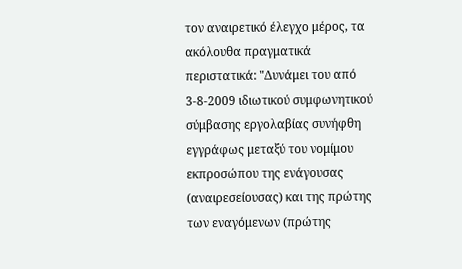τον αναιρετικό έλεγχο μέρος, τα ακόλουθα πραγματικά περιστατικά: "Δυνάμει του από 3-8-2009 ιδιωτικού συμφωνητικού σύμβασης εργολαβίας συνήφθη εγγράφως μεταξύ του νομίμου εκπροσώπου της ενάγουσας (αναιρεσείουσας) και της πρώτης των εναγόμενων (πρώτης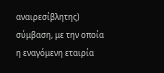αναιρεσίβλητης) σύμβαση, με την οποία η εναγόμενη εταιρία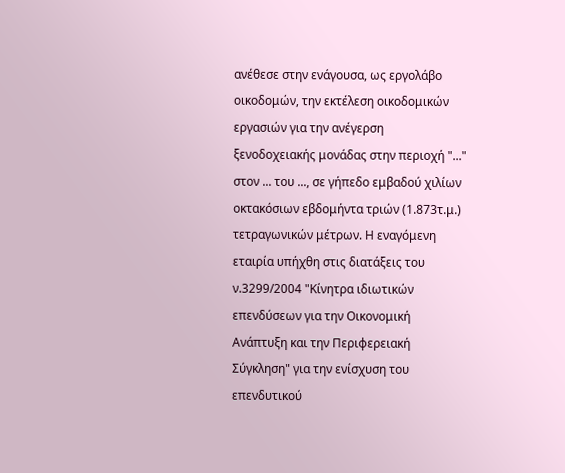ανέθεσε στην ενάγουσα, ως εργολάβο οικοδομών, την εκτέλεση οικοδομικών εργασιών για την ανέγερση ξενοδοχειακής μονάδας στην περιοχή "..." στον ... του ..., σε γήπεδο εμβαδού χιλίων οκτακόσιων εβδομήντα τριών (1.873τ.μ.) τετραγωνικών μέτρων. Η εναγόμενη εταιρία υπήχθη στις διατάξεις του ν.3299/2004 "Κίνητρα ιδιωτικών επενδύσεων για την Οικονομική Ανάπτυξη και την Περιφερειακή Σύγκληση" για την ενίσχυση του επενδυτικού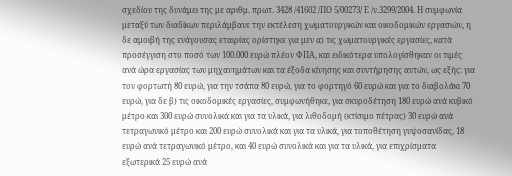σχεδίου της δυνάμει της με αριθμ. πρωτ. 3428 /41602 /ΠΟ 5/00273/ Ε /ν.3299/2004. Η συμφωνία μεταξύ των διαδίκων περιλάμβανε την εκτέλεση χωματουργικών και οικοδομικών εργασιών, η δε αμοιβή της ενάγουσας εταιρίας ορίστηκε για μεν α) τις χωματουργικές εργασίες, κατά προσέγγιση στο ποσό των 100.000 ευρώ πλέον ΦΠΑ, και ειδικότερα υπολογίσθηκαν οι τιμές ανά ώρα εργασίας των μηχανημάτων και τα έξοδα κίνησης και συντήρησης αυτών, ως εξής: για τον φορτωτή 80 ευρώ, για την τσάπα 80 ευρώ, για το φορτηγό 60 ευρώ και για το διαβολάκι 70 ευρώ, για δε β) τις οικοδομικές εργασίες, συμφωνήθηκε, για σκυροδέτηση 180 ευρώ ανά κυβικό μέτρο και 300 ευρώ συνολικά και για τα υλικά, για λιθοδομή (κτίσιμο πέτρας) 30 ευρώ ανά τετραγωνικό μέτρο και 200 ευρώ συνολικά και για τα υλικά, για τοποθέτηση γυψοσανίδας, 18 ευρώ ανά τετραγωνικό μέτρο, και 40 ευρώ συνολικά και για τα υλικά, για επιχρίσματα εξωτερικά 25 ευρώ ανά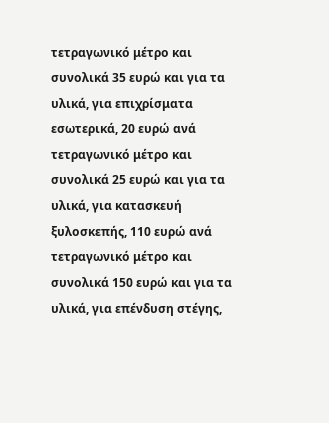τετραγωνικό μέτρο και συνολικά 35 ευρώ και για τα υλικά, για επιχρίσματα εσωτερικά, 20 ευρώ ανά τετραγωνικό μέτρο και συνολικά 25 ευρώ και για τα υλικά, για κατασκευή ξυλοσκεπής, 110 ευρώ ανά τετραγωνικό μέτρο και συνολικά 150 ευρώ και για τα υλικά, για επένδυση στέγης,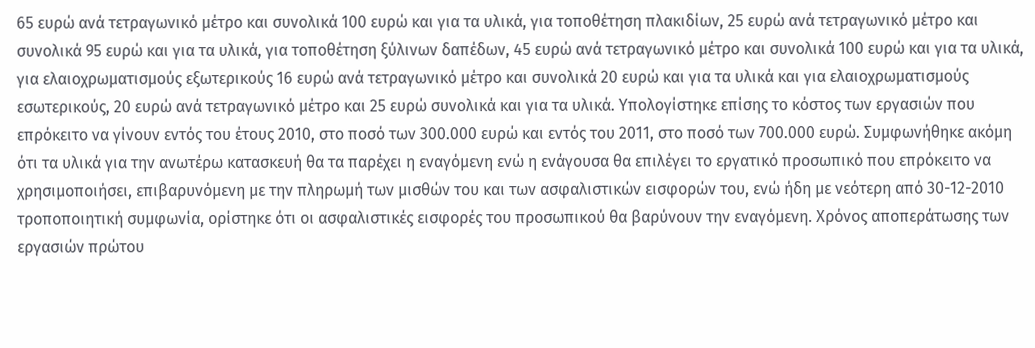65 ευρώ ανά τετραγωνικό μέτρο και συνολικά 100 ευρώ και για τα υλικά, για τοποθέτηση πλακιδίων, 25 ευρώ ανά τετραγωνικό μέτρο και συνολικά 95 ευρώ και για τα υλικά, για τοποθέτηση ξύλινων δαπέδων, 45 ευρώ ανά τετραγωνικό μέτρο και συνολικά 100 ευρώ και για τα υλικά, για ελαιοχρωματισμούς εξωτερικούς 16 ευρώ ανά τετραγωνικό μέτρο και συνολικά 20 ευρώ και για τα υλικά και για ελαιοχρωματισμούς εσωτερικούς, 20 ευρώ ανά τετραγωνικό μέτρο και 25 ευρώ συνολικά και για τα υλικά. Υπολογίστηκε επίσης το κόστος των εργασιών που επρόκειτο να γίνουν εντός του έτους 2010, στο ποσό των 300.000 ευρώ και εντός του 2011, στο ποσό των 700.000 ευρώ. Συμφωνήθηκε ακόμη ότι τα υλικά για την ανωτέρω κατασκευή θα τα παρέχει η εναγόμενη ενώ η ενάγουσα θα επιλέγει το εργατικό προσωπικό που επρόκειτο να χρησιμοποιήσει, επιβαρυνόμενη με την πληρωμή των μισθών του και των ασφαλιστικών εισφορών του, ενώ ήδη με νεότερη από 30-12-2010 τροποποιητική συμφωνία, ορίστηκε ότι οι ασφαλιστικές εισφορές του προσωπικού θα βαρύνουν την εναγόμενη. Χρόνος αποπεράτωσης των εργασιών πρώτου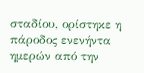σταδίου, ορίστηκε η πάροδος ενενήντα ημερών από την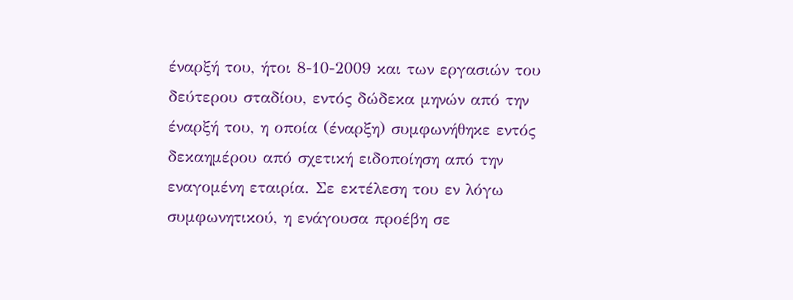έναρξή του, ήτοι 8-10-2009 και των εργασιών του δεύτερου σταδίου, εντός δώδεκα μηνών από την έναρξή του, η οποία (έναρξη) συμφωνήθηκε εντός δεκαημέρου από σχετική ειδοποίηση από την εναγομένη εταιρία. Σε εκτέλεση του εν λόγω συμφωνητικού, η ενάγουσα προέβη σε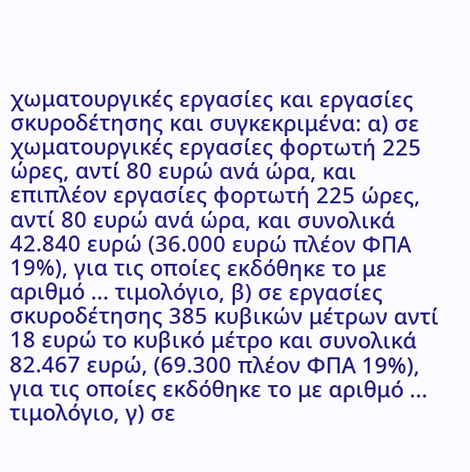χωματουργικές εργασίες και εργασίες σκυροδέτησης και συγκεκριμένα: α) σε χωματουργικές εργασίες φορτωτή 225 ώρες, αντί 80 ευρώ ανά ώρα, και επιπλέον εργασίες φορτωτή 225 ώρες, αντί 80 ευρώ ανά ώρα, και συνολικά 42.840 ευρώ (36.000 ευρώ πλέον ΦΠΑ 19%), για τις οποίες εκδόθηκε το με αριθμό ... τιμολόγιο, β) σε εργασίες σκυροδέτησης 385 κυβικών μέτρων αντί 18 ευρώ το κυβικό μέτρο και συνολικά 82.467 ευρώ, (69.300 πλέον ΦΠΑ 19%), για τις οποίες εκδόθηκε το με αριθμό ... τιμολόγιο, γ) σε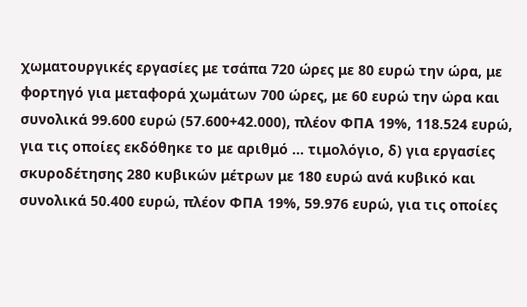χωματουργικές εργασίες με τσάπα 720 ώρες με 80 ευρώ την ώρα, με φορτηγό για μεταφορά χωμάτων 700 ώρες, με 60 ευρώ την ώρα και συνολικά 99.600 ευρώ (57.600+42.000), πλέον ΦΠΑ 19%, 118.524 ευρώ, για τις οποίες εκδόθηκε το με αριθμό ... τιμολόγιο, δ) για εργασίες σκυροδέτησης 280 κυβικών μέτρων με 180 ευρώ ανά κυβικό και συνολικά 50.400 ευρώ, πλέον ΦΠΑ 19%, 59.976 ευρώ, για τις οποίες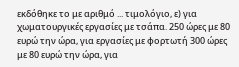εκδόθηκε το με αριθμό ... τιμολόγιο, ε) για χωματουργικές εργασίες με τσάπα. 250 ώρες με 80 ευρώ την ώρα, για εργασίες με φορτωτή 300 ώρες με 80 ευρώ την ώρα, για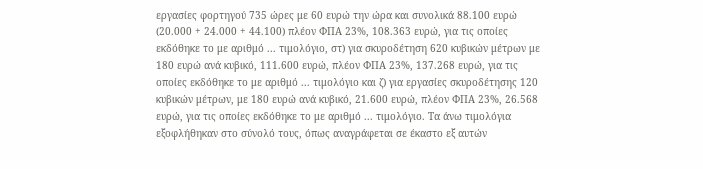εργασίες φορτηγού 735 ώρες με 60 ευρώ την ώρα και συνολικά 88.100 ευρώ (20.000 + 24.000 + 44.100) πλέον ΦΠΑ 23%, 108.363 ευρώ, για τις οποίες εκδόθηκε το με αριθμό ... τιμολόγιο, στ) για σκυροδέτηση 620 κυβικών μέτρων με 180 ευρώ ανά κυβικό, 111.600 ευρώ, πλέον ΦΠΑ 23%, 137.268 ευρώ, για τις οποίες εκδόθηκε το με αριθμό ... τιμολόγιο και ζ) για εργασίες σκυροδέτησης 120 κυβικών μέτρων, με 180 ευρώ ανά κυβικό, 21.600 ευρώ, πλέον ΦΠΑ 23%, 26.568 ευρώ, για τις οποίες εκδόθηκε το με αριθμό ... τιμολόγιο. Τα άνω τιμολόγια εξοφλήθηκαν στο σύνολό τους, όπως αναγράφεται σε έκαστο εξ αυτών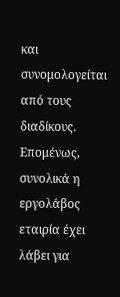και συνομολογείται από τους διαδίκους. Επομένως, συνολικά η εργολάβος εταιρία έχει λάβει για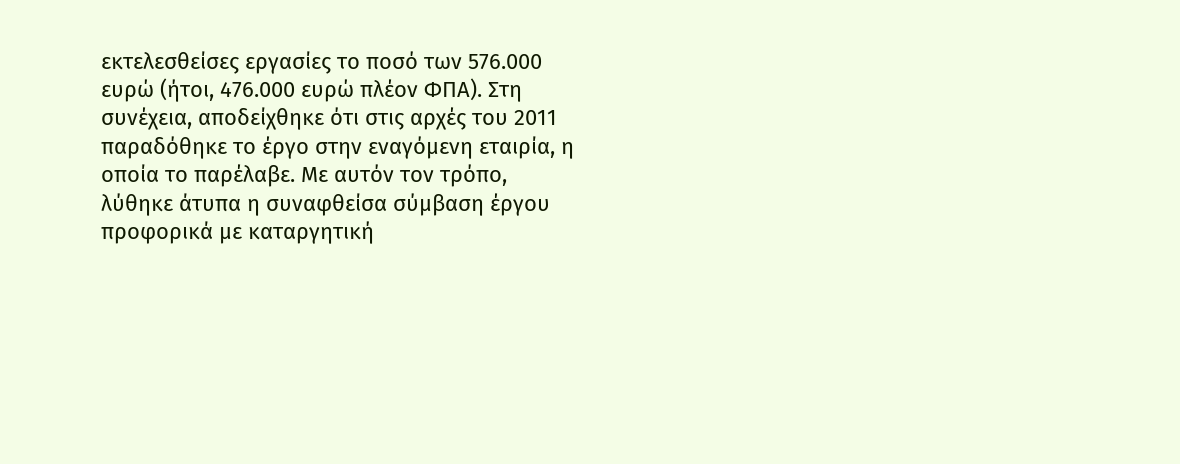εκτελεσθείσες εργασίες το ποσό των 576.000 ευρώ (ήτοι, 476.000 ευρώ πλέον ΦΠΑ). Στη συνέχεια, αποδείχθηκε ότι στις αρχές του 2011 παραδόθηκε το έργο στην εναγόμενη εταιρία, η οποία το παρέλαβε. Με αυτόν τον τρόπο, λύθηκε άτυπα η συναφθείσα σύμβαση έργου προφορικά με καταργητική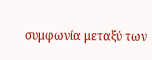συμφωνία μεταξύ των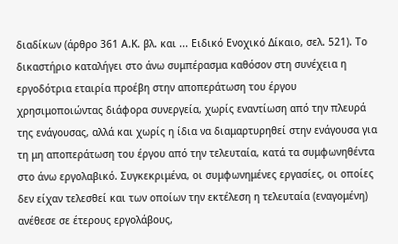διαδίκων (άρθρο 361 Α.Κ. βλ. και ... Ειδικό Ενοχικό Δίκαιο, σελ. 521). Το δικαστήριο καταλήγει στο άνω συμπέρασμα καθόσον στη συνέχεια η εργοδότρια εταιρία προέβη στην αποπεράτωση του έργου χρησιμοποιώντας διάφορα συνεργεία, χωρίς εναντίωση από την πλευρά της ενάγουσας, αλλά και χωρίς η ίδια να διαμαρτυρηθεί στην ενάγουσα για τη μη αποπεράτωση του έργου από την τελευταία, κατά τα συμφωνηθέντα στο άνω εργολαβικό. Συγκεκριμένα, οι συμφωνημένες εργασίες, οι οποίες δεν είχαν τελεσθεί και των οποίων την εκτέλεση η τελευταία (εναγομένη) ανέθεσε σε έτερους εργολάβους,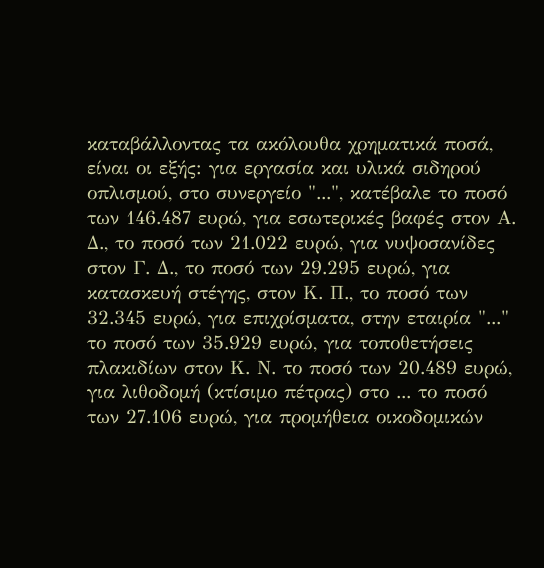καταβάλλοντας τα ακόλουθα χρηματικά ποσά, είναι οι εξής: για εργασία και υλικά σιδηρού οπλισμού, στο συνεργείο "...", κατέβαλε το ποσό των 146.487 ευρώ, για εσωτερικές βαφές στον Α. Δ., το ποσό των 21.022 ευρώ, για νυψοσανίδες στον Γ. Δ., το ποσό των 29.295 ευρώ, για κατασκευή στέγης, στον Κ. Π., το ποσό των 32.345 ευρώ, για επιχρίσματα, στην εταιρία "..." το ποσό των 35.929 ευρώ, για τοποθετήσεις πλακιδίων στον Κ. Ν. το ποσό των 20.489 ευρώ, για λιθοδομή (κτίσιμο πέτρας) στο ... το ποσό των 27.106 ευρώ, για προμήθεια οικοδομικών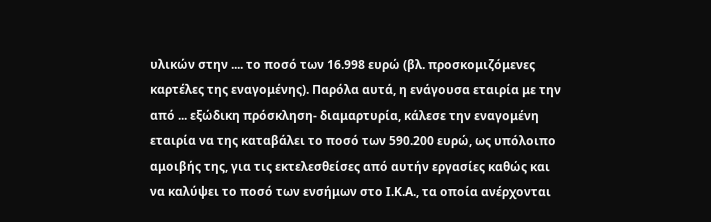υλικών στην .... το ποσό των 16.998 ευρώ (βλ. προσκομιζόμενες καρτέλες της εναγομένης). Παρόλα αυτά, η ενάγουσα εταιρία με την από ... εξώδικη πρόσκληση- διαμαρτυρία, κάλεσε την εναγομένη εταιρία να της καταβάλει το ποσό των 590.200 ευρώ, ως υπόλοιπο αμοιβής της, για τις εκτελεσθείσες από αυτήν εργασίες καθώς και να καλύψει το ποσό των ενσήμων στο Ι.Κ.Α., τα οποία ανέρχονται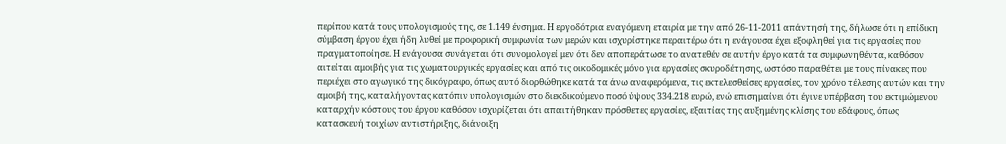περίπου κατά τους υπολογισμούς της, σε 1.149 ένσημα. Η εργοδότρια εναγόμενη εταιρία με την από 26-11-2011 απάντησή της, δήλωσε ότι η επίδικη σύμβαση έργου έχει ήδη λυθεί με προφορική συμφωνία των μερών και ισχυρίστηκε περαιτέρω ότι η ενάγουσα έχει εξοφληθεί για τις εργασίες που πραγματοποίησε. Η ενάγουσα συνάγεται ότι συνομολογεί μεν ότι δεν αποπεράτωσε το ανατεθέν σε αυτήν έργο κατά τα συμφωνηθέντα, καθόσον αιτείται αμοιβής για τις χωματουργικές εργασίες και από τις οικοδομικές μόνο για εργασίες σκυροδέτησης, ωστόσο παραθέτει με τους πίνακες που περιέχει στο αγωγικό της δικόγραφο, όπως αυτό διορθώθηκε κατά τα άνω αναφερόμενα, τις εκτελεσθείσες εργασίες, τον χρόνο τέλεσης αυτών και την αμοιβή της, καταλήγοντας κατόπιν υπολογισμών στο διεκδικούμενο ποσό ύψους 334.218 ευρώ, ενώ επισημαίνει ότι έγινε υπέρβαση του εκτιμώμενου καταρχήν κόστους του έργου καθόσον ισχυρίζεται ότι απαιτήθηκαν πρόσθετες εργασίες, εξαιτίας της αυξημένης κλίσης του εδάφους, όπως κατασκευή τοιχίων αντιστήριξης, διάνοιξη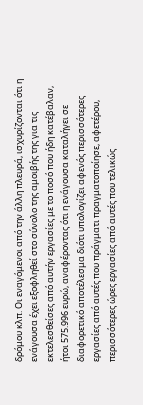δρόμου κλπ. Οι εναγόμενοι από την άλλη πλευρά, ισχυρίζονται ότι η ενάγουσα έχει εξοφληθεί στο σύνολο της αμοιβής της για τις εκτελεσθείσες από αυτήν εργασίες με το ποσό που ήδη κατέβαλαν, ήτοι 575.996 ευρώ, αναφέροντας ότι η ενάγουσα καταλήγει σε διαφορετικό αποτέλεσμα διότι υπολογίζει αφενός περισσότερες εργασίες από αυτές που πράγματι πραγματοποίησε, αφετέρου, περισσότερες ώρες εργασίες από αυτές που τελικώς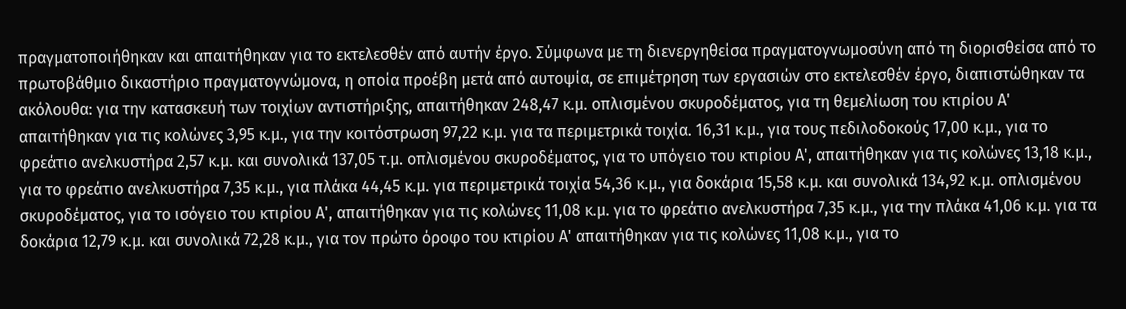πραγματοποιήθηκαν και απαιτήθηκαν για το εκτελεσθέν από αυτήν έργο. Σύμφωνα με τη διενεργηθείσα πραγματογνωμοσύνη από τη διορισθείσα από το πρωτοβάθμιο δικαστήριο πραγματογνώμονα, η οποία προέβη μετά από αυτοψία, σε επιμέτρηση των εργασιών στο εκτελεσθέν έργο, διαπιστώθηκαν τα ακόλουθα: για την κατασκευή των τοιχίων αντιστήριξης, απαιτήθηκαν 248,47 κ.μ. οπλισμένου σκυροδέματος, για τη θεμελίωση του κτιρίου Α' απαιτήθηκαν για τις κολώνες 3,95 κ.μ., για την κοιτόστρωση 97,22 κ.μ. για τα περιμετρικά τοιχία. 16,31 κ.μ., για τους πεδιλοδοκούς 17,00 κ.μ., για το φρεάτιο ανελκυστήρα 2,57 κ.μ. και συνολικά 137,05 τ.μ. οπλισμένου σκυροδέματος, για το υπόγειο του κτιρίου Α', απαιτήθηκαν για τις κολώνες 13,18 κ.μ., για το φρεάτιο ανελκυστήρα 7,35 κ.μ., για πλάκα 44,45 κ.μ. για περιμετρικά τοιχία 54,36 κ.μ., για δοκάρια 15,58 κ.μ. και συνολικά 134,92 κ.μ. οπλισμένου σκυροδέματος, για το ισόγειο του κτιρίου Α', απαιτήθηκαν για τις κολώνες 11,08 κ.μ. για το φρεάτιο ανελκυστήρα 7,35 κ.μ., για την πλάκα 41,06 κ.μ. για τα δοκάρια 12,79 κ.μ. και συνολικά 72,28 κ.μ., για τον πρώτο όροφο του κτιρίου Α' απαιτήθηκαν για τις κολώνες 11,08 κ.μ., για το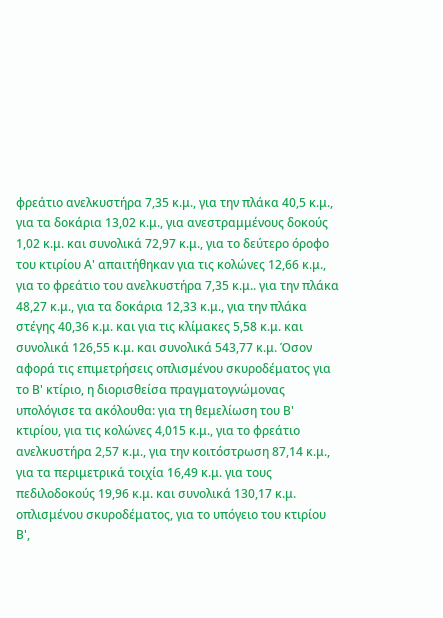φρεάτιο ανελκυστήρα 7,35 κ.μ., για την πλάκα 40,5 κ.μ., για τα δοκάρια 13,02 κ.μ., για ανεστραμμένους δοκούς 1,02 κ.μ. και συνολικά 72,97 κ.μ., για το δεύτερο όροφο του κτιρίου Α' απαιτήθηκαν για τις κολώνες 12,66 κ.μ., για το φρεάτιο του ανελκυστήρα 7,35 κ.μ.. για την πλάκα 48,27 κ.μ., για τα δοκάρια 12,33 κ.μ., για την πλάκα στέγης 40,36 κ.μ. και για τις κλίμακες 5,58 κ.μ. και συνολικά 126,55 κ.μ. και συνολικά 543,77 κ.μ. Όσον αφορά τις επιμετρήσεις οπλισμένου σκυροδέματος για το Β' κτίριο, η διορισθείσα πραγματογνώμονας υπολόγισε τα ακόλουθα: για τη θεμελίωση του Β' κτιρίου, για τις κολώνες 4,015 κ.μ., για το φρεάτιο ανελκυστήρα 2,57 κ.μ., για την κοιτόστρωση 87,14 κ.μ., για τα περιμετρικά τοιχία 16,49 κ.μ. για τους πεδιλοδοκούς 19,96 κ.μ. και συνολικά 130,17 κ.μ. οπλισμένου σκυροδέματος, για το υπόγειο του κτιρίου Β',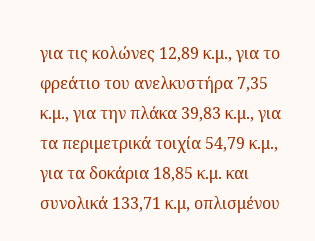για τις κολώνες 12,89 κ.μ., για το φρεάτιο του ανελκυστήρα 7,35 κ.μ., για την πλάκα 39,83 κ.μ., για τα περιμετρικά τοιχία 54,79 κ.μ., για τα δοκάρια 18,85 κ.μ. και συνολικά 133,71 κ.μ, οπλισμένου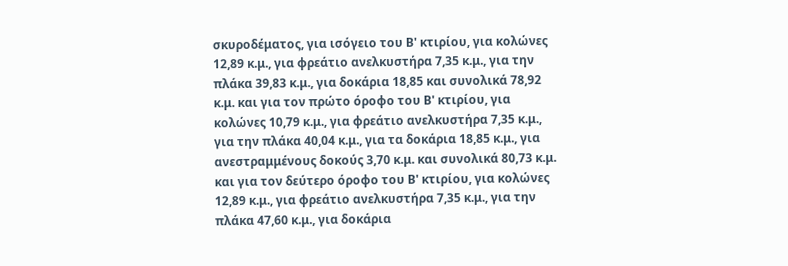σκυροδέματος, για ισόγειο του Β' κτιρίου, για κολώνες 12,89 κ.μ., για φρεάτιο ανελκυστήρα 7,35 κ.μ., για την πλάκα 39,83 κ.μ., για δοκάρια 18,85 και συνολικά 78,92 κ.μ. και για τον πρώτο όροφο του Β' κτιρίου, για κολώνες 10,79 κ.μ., για φρεάτιο ανελκυστήρα 7,35 κ.μ., για την πλάκα 40,04 κ.μ., για τα δοκάρια 18,85 κ.μ., για ανεστραμμένους δοκούς 3,70 κ.μ. και συνολικά 80,73 κ.μ. και για τον δεύτερο όροφο του Β' κτιρίου, για κολώνες 12,89 κ.μ., για φρεάτιο ανελκυστήρα 7,35 κ.μ., για την πλάκα 47,60 κ.μ., για δοκάρια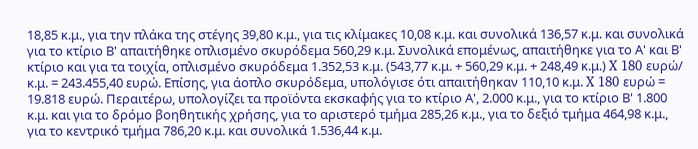18,85 κ.μ., για την πλάκα της στέγης 39,80 κ.μ., για τις κλίμακες 10,08 κ.μ. και συνολικά 136,57 κ.μ. και συνολικά για το κτίριο Β' απαιτήθηκε οπλισμένο σκυρόδεμα 560,29 κ.μ. Συνολικά επομένως, απαιτήθηκε για το Α' και Β' κτίριο και για τα τοιχία, οπλισμένο σκυρόδεμα 1.352,53 κ.μ. (543,77 κ.μ. + 560,29 κ.μ. + 248,49 κ.μ.) X 180 ευρώ/ κ.μ. = 243.455,40 ευρώ. Επίσης, για άοπλο σκυρόδεμα, υπολόγισε ότι απαιτήθηκαν 110,10 κ.μ. X 180 ευρώ = 19.818 ευρώ. Περαιτέρω, υπολογίζει τα προϊόντα εκσκαφής για το κτίριο Α', 2.000 κ.μ., για το κτίριο Β' 1.800 κ.μ. και για το δρόμο βοηθητικής χρήσης, για το αριστερό τμήμα 285,26 κ.μ., για το δεξιό τμήμα 464,98 κ.μ., για το κεντρικό τμήμα 786,20 κ.μ. και συνολικά 1.536,44 κ.μ.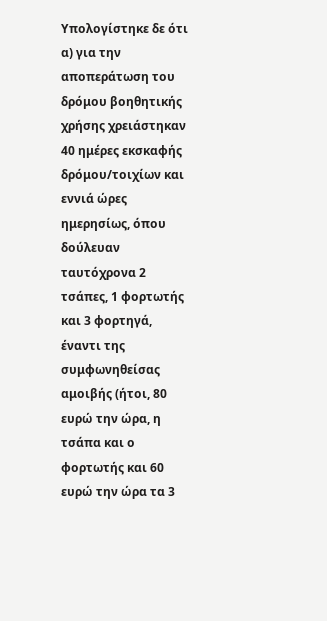Υπολογίστηκε δε ότι α) για την αποπεράτωση του δρόμου βοηθητικής χρήσης χρειάστηκαν 40 ημέρες εκσκαφής δρόμου/τοιχίων και εννιά ώρες ημερησίως, όπου δούλευαν ταυτόχρονα 2 τσάπες, 1 φορτωτής και 3 φορτηγά, έναντι της συμφωνηθείσας αμοιβής (ήτοι, 80 ευρώ την ώρα, η τσάπα και ο φορτωτής και 60 ευρώ την ώρα τα 3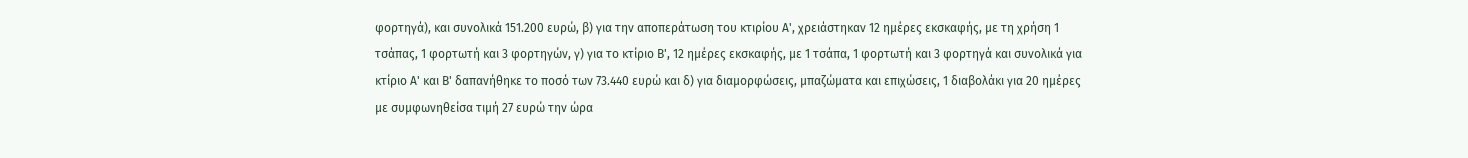φορτηγά), και συνολικά 151.200 ευρώ, β) για την αποπεράτωση του κτιρίου Α', χρειάστηκαν 12 ημέρες εκσκαφής, με τη χρήση 1 τσάπας, 1 φορτωτή και 3 φορτηγών, γ) για το κτίριο Β', 12 ημέρες εκσκαφής, με 1 τσάπα, 1 φορτωτή και 3 φορτηγά και συνολικά για κτίριο Α' και Β' δαπανήθηκε το ποσό των 73.440 ευρώ και δ) για διαμορφώσεις, μπαζώματα και επιχώσεις, 1 διαβολάκι για 20 ημέρες με συμφωνηθείσα τιμή 27 ευρώ την ώρα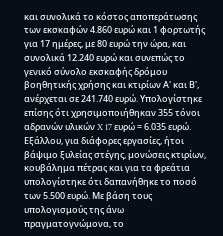και συνολικά το κόστος αποπεράτωσης των εκσκαφών 4.860 ευρώ και 1 φορτωτής για 17 ημέρες, με 80 ευρώ την ώρα, και συνολικά 12.240 ευρώ και συνεπώς το γενικό σύνολο εκσκαφής δρόμου βοηθητικής χρήσης και κτιρίων Α' και Β', ανέρχεται σε 241.740 ευρώ. Υπολογίστηκε επίσης ότι χρησιμοποιήθηκαν 355 τόνοι αδρανών υλικών X 17 ευρώ = 6.035 ευρώ. Εξάλλου, για διάφορες εργασίες, ήτοι βάψιμο ξυλείας στέγης, μονώσεις κτιρίων, κουβάλημα πέτρας και για τα φρεάτια υπολογίστηκε ότι δαπανήθηκε το ποσό των 5.500 ευρώ. Με βάση τους υπολογισμούς της άνω πραγματογνώμονα, το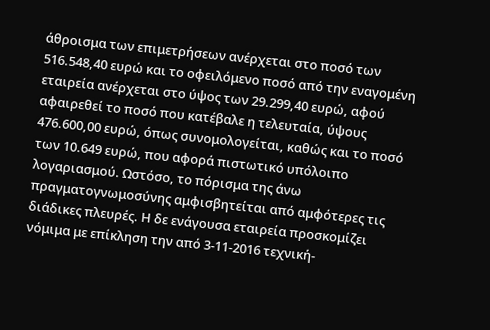άθροισμα των επιμετρήσεων ανέρχεται στο ποσό των 516.548,40 ευρώ και το οφειλόμενο ποσό από την εναγομένη εταιρεία ανέρχεται στο ύψος των 29.299,40 ευρώ, αφού αφαιρεθεί το ποσό που κατέβαλε η τελευταία, ύψους 476.600,00 ευρώ, όπως συνομολογείται, καθώς και το ποσό των 10.649 ευρώ, που αφορά πιστωτικό υπόλοιπο λογαριασμού. Ωστόσο, το πόρισμα της άνω πραγματογνωμοσύνης αμφισβητείται από αμφότερες τις διάδικες πλευρές. Η δε ενάγουσα εταιρεία προσκομίζει νόμιμα με επίκληση την από 3-11-2016 τεχνική-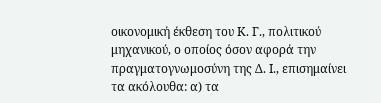οικονομική έκθεση του Κ. Γ., πολιτικού μηχανικού, ο οποίος όσον αφορά την πραγματογνωμοσύνη της Δ. Ι., επισημαίνει τα ακόλουθα: α) τα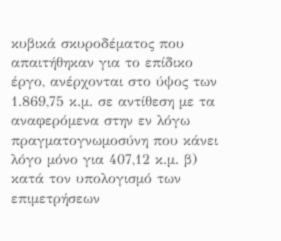κυβικά σκυροδέματος που απαιτήθηκαν για το επίδικο έργο, ανέρχονται στο ύψος των 1.869,75 κ.μ. σε αντίθεση με τα αναφερόμενα στην εν λόγω πραγματογνωμοσύνη που κάνει λόγο μόνο για 407,12 κ.μ. β) κατά τον υπολογισμό των επιμετρήσεων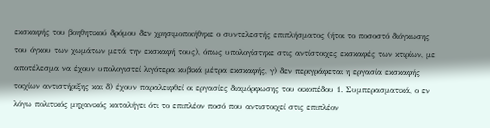εκσκαφής του βοηθητικού δρόμου δεν χρησιμοποιήθηκε ο συντελεστής επιπλήσματος (ήτοι το ποσοστό διόγκωσης του όγκου των χωμάτων μετά την εκσκαφή τους), όπως υπολογίστηκε στις αντίστοιχες εκσκαφές των κτιρίων, με αποτέλεσμα να έχουν υπολογιστεί λιγότερα κυβικά μέτρα εκσκαφής, γ) δεν περιγράφεται η εργασία εκσκαφής τοιχίων αντιστήριξης και δ) έχουν παραλειφθεί οι εργασίες διαμόρφωσης του οικοπέδου 1. Συμπερασματικά, ο εν λόγω πολιτικός μηχανικός καταλήγει ότι το επιπλέον ποσό που αντιστοιχεί στις επιπλέον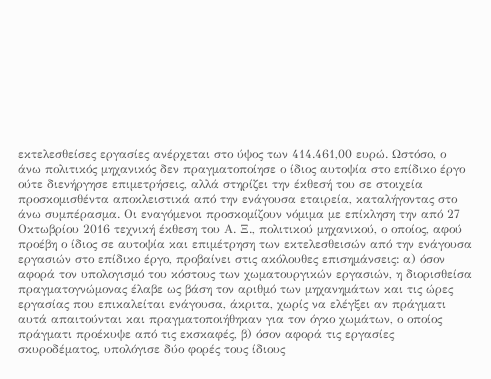εκτελεσθείσες εργασίες ανέρχεται στο ύψος των 414.461,00 ευρώ. Ωστόσο, ο άνω πολιτικός μηχανικός δεν πραγματοποίησε ο ίδιος αυτοψία στο επίδικο έργο ούτε διενήργησε επιμετρήσεις, αλλά στηρίζει την έκθεσή του σε στοιχεία προσκομισθέντα αποκλειστικά από την ενάγουσα εταιρεία, καταλήγοντας στο άνω συμπέρασμα. Οι εναγόμενοι προσκομίζουν νόμιμα με επίκληση την από 27 Οκτωβρίου 2016 τεχνική έκθεση του Α. Ξ., πολιτικού μηχανικού, ο οποίος, αφού προέβη ο ίδιος σε αυτοψία και επιμέτρηση των εκτελεσθεισών από την ενάγουσα εργασιών στο επίδικο έργο, προβαίνει στις ακόλουθες επισημάνσεις: α) όσον αφορά τον υπολογισμό του κόστους των χωματουργικών εργασιών, η διορισθείσα πραγματογνώμονας έλαβε ως βάση τον αριθμό των μηχανημάτων και τις ώρες εργασίας που επικαλείται ενάγουσα, άκριτα, χωρίς να ελέγξει αν πράγματι αυτά απαιτούνται και πραγματοποιήθηκαν για τον όγκο χωμάτων, ο οποίος πράγματι προέκυψε από τις εκσκαφές, β) όσον αφορά τις εργασίες σκυροδέματος, υπολόγισε δύο φορές τους ίδιους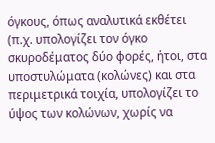όγκους, όπως αναλυτικά εκθέτει (π.χ. υπολογίζει τον όγκο σκυροδέματος δύο φορές, ήτοι, στα υποστυλώματα (κολώνες) και στα περιμετρικά τοιχία, υπολογίζει το ύψος των κολώνων, χωρίς να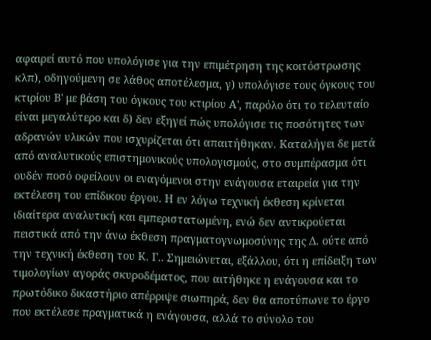αφαιρεί αυτό που υπολόγισε για την επιμέτρηση της κοιτόστρωσης κλπ), οδηγούμενη σε λάθος αποτέλεσμα, γ) υπολόγισε τους όγκους του κτιρίου Β' με βάση του όγκους του κτιρίου Α', παρόλο ότι το τελευταίο είναι μεγαλύτερο και δ) δεν εξηγεί πώς υπολόγισε τις ποσότητες των αδρανών υλικών που ισχυρίζεται ότι απαιτήθηκαν. Καταλήγει δε μετά από αναλυτικούς επιστημονικούς υπολογισμούς, στο συμπέρασμα ότι ουδέν ποσό οφείλουν οι εναγόμενοι στην ενάγουσα εταιρεία για την εκτέλεση του επίδικου έργου. Η εν λόγω τεχνική έκθεση κρίνεται ιδιαίτερα αναλυτική και εμπεριστατωμένη, ενώ δεν αντικρούεται πειστικά από την άνω έκθεση πραγματογνωμοσύνης της Δ. ούτε από την τεχνική έκθεση του Κ. Γ.. Σημειώνεται, εξάλλου, ότι η επίδειξη των τιμολογίων αγοράς σκυροδέματος, που αιτήθηκε η ενάγουσα και το πρωτόδικο δικαστήριο απέρριψε σιωπηρά, δεν θα αποτύπωνε το έργο που εκτέλεσε πραγματικά η ενάγουσα, αλλά το σύνολο του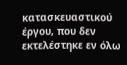κατασκευαστικού έργου, που δεν εκτελέστηκε εν όλω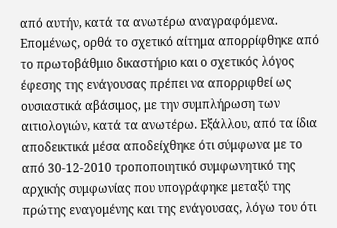από αυτήν, κατά τα ανωτέρω αναγραφόμενα. Επομένως, ορθά το σχετικό αίτημα απορρίφθηκε από το πρωτοβάθμιο δικαστήριο και ο σχετικός λόγος έφεσης της ενάγουσας πρέπει να απορριφθεί ως ουσιαστικά αβάσιμος, με την συμπλήρωση των αιτιολογιών, κατά τα ανωτέρω. Εξάλλου, από τα ίδια αποδεικτικά μέσα αποδείχθηκε ότι σύμφωνα με το από 30-12-2010 τροποποιητικό συμφωνητικό της αρχικής συμφωνίας που υπογράφηκε μεταξύ της πρώτης εναγομένης και της ενάγουσας, λόγω του ότι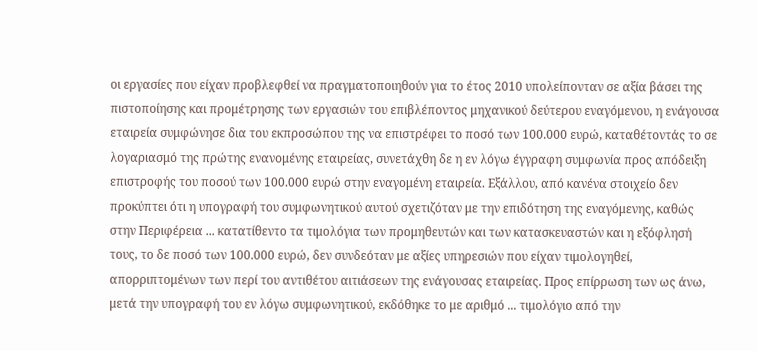οι εργασίες που είχαν προβλεφθεί να πραγματοποιηθούν για το έτος 2010 υπολείπονταν σε αξία βάσει της πιστοποίησης και προμέτρησης των εργασιών του επιβλέποντος μηχανικού δεύτερου εναγόμενου, η ενάγουσα εταιρεία συμφώνησε δια του εκπροσώπου της να επιστρέφει το ποσό των 100.000 ευρώ, καταθέτοντάς το σε λογαριασμό της πρώτης ενανομένης εταιρείας, συνετάχθη δε η εν λόγω έγγραφη συμφωνία προς απόδειξη επιστροφής του ποσού των 100.000 ευρώ στην εναγομένη εταιρεία. Εξάλλου, από κανένα στοιχείο δεν προκύπτει ότι η υπογραφή του συμφωνητικού αυτού σχετιζόταν με την επιδότηση της εναγόμενης, καθώς στην Περιφέρεια ... κατατίθεντο τα τιμολόγια των προμηθευτών και των κατασκευαστών και η εξόφλησή τους, το δε ποσό των 100.000 ευρώ, δεν συνδεόταν με αξίες υπηρεσιών που είχαν τιμολογηθεί, απορριπτομένων των περί του αντιθέτου αιτιάσεων της ενάγουσας εταιρείας. Προς επίρρωση των ως άνω, μετά την υπογραφή του εν λόγω συμφωνητικού, εκδόθηκε το με αριθμό ... τιμολόγιο από την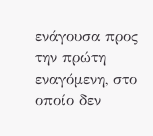ενάγουσα προς την πρώτη εναγόμενη, στο οποίο δεν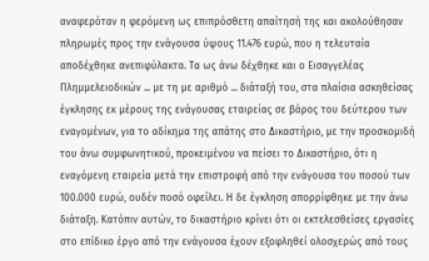αναφερόταν η φερόμενη ως επιπρόσθετη απαίτησή της και ακολούθησαν πληρωμές προς την ενάγουσα ύψους 11.476 ευρώ, που η τελευταία αποδέχθηκε ανεπιφύλακτα. Τα ως άνω δέχθηκε και ο Εισαγγελέας Πλημμελειοδικών ... με τη με αριθμό ... διάταξή του, στα πλαίσια ασκηθείσας έγκλησης εκ μέρους της ενάγουσας εταιρείας σε βάρος του δεύτερου των εναγομένων, για το αδίκημα της απάτης στο Δικαστήριο, με την προσκομιδή του άνω συμφωνητικού, προκειμένου να πείσει το Δικαστήριο, ότι η εναγόμενη εταιρεία μετά την επιστροφή από την ενάγουσα του ποσού των 100.000 ευρώ, ουδέν ποσό οφείλει. Η δε έγκληση απορρίφθηκε με την άνω διάταξη. Κατόπιν αυτών, το δικαστήριο κρίνει ότι οι εκτελεσθείσες εργασίες στο επίδικο έργο από την ενάγουσα έχουν εξοφληθεί ολοσχερώς από τους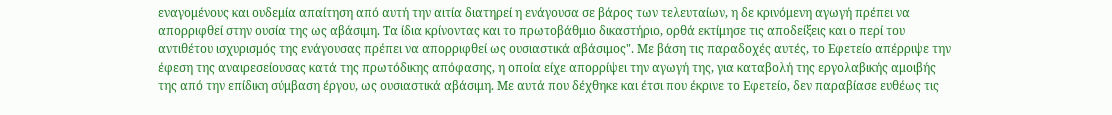εναγομένους και ουδεμία απαίτηση από αυτή την αιτία διατηρεί η ενάγουσα σε βάρος των τελευταίων, η δε κρινόμενη αγωγή πρέπει να απορριφθεί στην ουσία της ως αβάσιμη. Τα ίδια κρίνοντας και το πρωτοβάθμιο δικαστήριο, ορθά εκτίμησε τις αποδείξεις και ο περί του αντιθέτου ισχυρισμός της ενάγουσας πρέπει να απορριφθεί ως ουσιαστικά αβάσιμος". Με βάση τις παραδοχές αυτές, το Εφετείο απέρριψε την έφεση της αναιρεσείουσας κατά της πρωτόδικης απόφασης, η οποία είχε απορρίψει την αγωγή της, για καταβολή της εργολαβικής αμοιβής της από την επίδικη σύμβαση έργου, ως ουσιαστικά αβάσιμη. Με αυτά που δέχθηκε και έτσι που έκρινε το Εφετείο, δεν παραβίασε ευθέως τις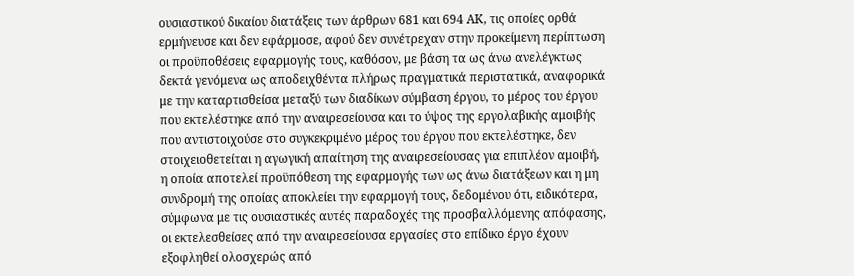ουσιαστικού δικαίου διατάξεις των άρθρων 681 και 694 ΑΚ, τις οποίες ορθά ερμήνευσε και δεν εφάρμοσε, αφού δεν συνέτρεχαν στην προκείμενη περίπτωση οι προϋποθέσεις εφαρμογής τους, καθόσον, με βάση τα ως άνω ανελέγκτως δεκτά γενόμενα ως αποδειχθέντα πλήρως πραγματικά περιστατικά, αναφορικά με την καταρτισθείσα μεταξύ των διαδίκων σύμβαση έργου, το μέρος του έργου που εκτελέστηκε από την αναιρεσείουσα και το ύψος της εργολαβικής αμοιβής που αντιστοιχούσε στο συγκεκριμένο μέρος του έργου που εκτελέστηκε, δεν στοιχειοθετείται η αγωγική απαίτηση της αναιρεσείουσας για επιπλέον αμοιβή, η οποία αποτελεί προϋπόθεση της εφαρμογής των ως άνω διατάξεων και η μη συνδρομή της οποίας αποκλείει την εφαρμογή τους, δεδομένου ότι, ειδικότερα, σύμφωνα με τις ουσιαστικές αυτές παραδοχές της προσβαλλόμενης απόφασης, οι εκτελεσθείσες από την αναιρεσείουσα εργασίες στο επίδικο έργο έχουν εξοφληθεί ολοσχερώς από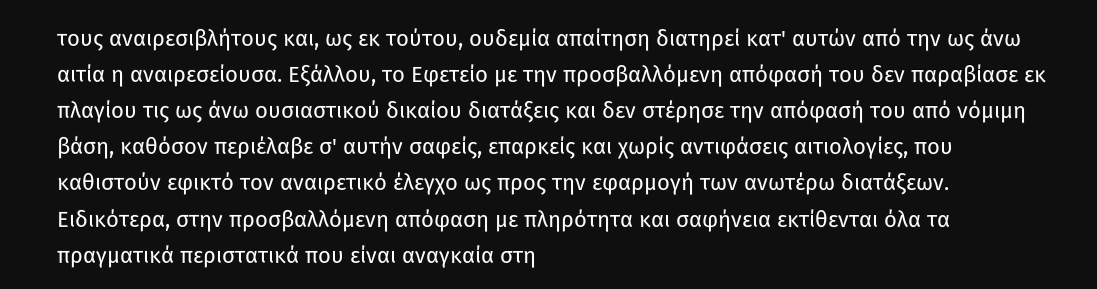τους αναιρεσιβλήτους και, ως εκ τούτου, ουδεμία απαίτηση διατηρεί κατ' αυτών από την ως άνω αιτία η αναιρεσείουσα. Εξάλλου, το Εφετείο με την προσβαλλόμενη απόφασή του δεν παραβίασε εκ πλαγίου τις ως άνω ουσιαστικού δικαίου διατάξεις και δεν στέρησε την απόφασή του από νόμιμη βάση, καθόσον περιέλαβε σ' αυτήν σαφείς, επαρκείς και χωρίς αντιφάσεις αιτιολογίες, που καθιστούν εφικτό τον αναιρετικό έλεγχο ως προς την εφαρμογή των ανωτέρω διατάξεων. Ειδικότερα, στην προσβαλλόμενη απόφαση με πληρότητα και σαφήνεια εκτίθενται όλα τα πραγματικά περιστατικά που είναι αναγκαία στη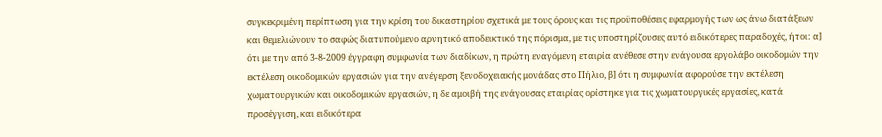συγκεκριμένη περίπτωση για την κρίση του δικαστηρίου σχετικά με τους όρους και τις προϋποθέσεις εφαρμογής των ως άνω διατάξεων και θεμελιώνουν το σαφώς διατυπούμενο αρνητικό αποδεικτικό της πόρισμα, με τις υποστηρίζουσες αυτό ειδικότερες παραδοχές, ήτοι: α] ότι με την από 3-8-2009 έγγραφη συμφωνία των διαδίκων, η πρώτη εναγόμενη εταιρία ανέθεσε στην ενάγουσα εργολάβο οικοδομών την εκτέλεση οικοδομικών εργασιών για την ανέγερση ξενοδοχειακής μονάδας στο Πήλιο, β] ότι η συμφωνία αφορούσε την εκτέλεση χωματουργικών και οικοδομικών εργασιών, η δε αμοιβή της ενάγουσας εταιρίας ορίστηκε για τις χωματουργικές εργασίες, κατά προσέγγιση, και ειδικότερα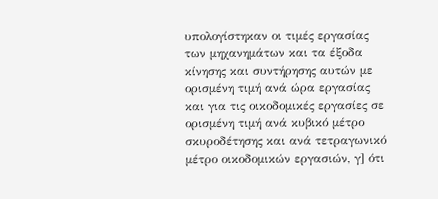υπολογίστηκαν οι τιμές εργασίας των μηχανημάτων και τα έξοδα κίνησης και συντήρησης αυτών με ορισμένη τιμή ανά ώρα εργασίας και για τις οικοδομικές εργασίες σε ορισμένη τιμή ανά κυβικό μέτρο σκυροδέτησης και ανά τετραγωνικό μέτρο οικοδομικών εργασιών, γ] ότι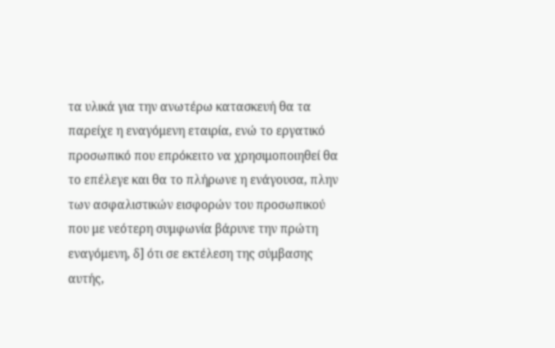τα υλικά για την ανωτέρω κατασκευή θα τα παρείχε η εναγόμενη εταιρία, ενώ το εργατικό προσωπικό που επρόκειτο να χρησιμοποιηθεί θα το επέλεγε και θα το πλήρωνε η ενάγουσα, πλην των ασφαλιστικών εισφορών του προσωπικού που με νεότερη συμφωνία βάρυνε την πρώτη εναγόμενη, δ] ότι σε εκτέλεση της σύμβασης αυτής,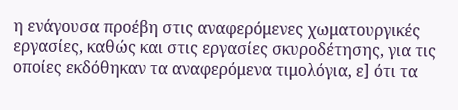η ενάγουσα προέβη στις αναφερόμενες χωματουργικές εργασίες, καθώς και στις εργασίες σκυροδέτησης, για τις οποίες εκδόθηκαν τα αναφερόμενα τιμολόγια, ε] ότι τα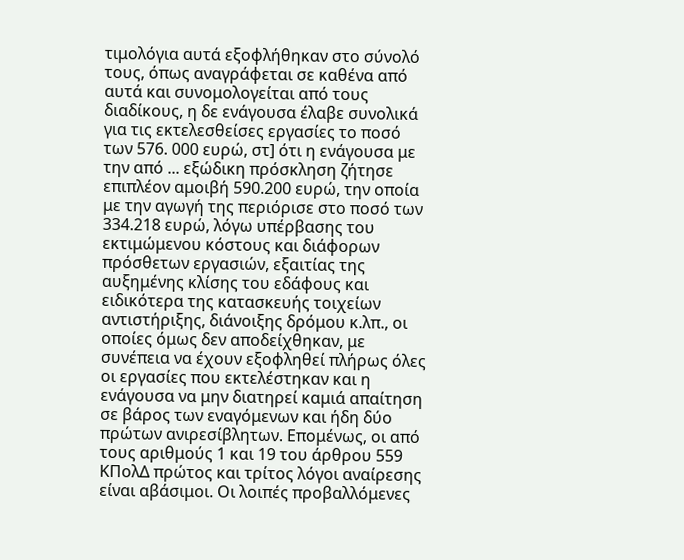τιμολόγια αυτά εξοφλήθηκαν στο σύνολό τους, όπως αναγράφεται σε καθένα από αυτά και συνομολογείται από τους διαδίκους, η δε ενάγουσα έλαβε συνολικά για τις εκτελεσθείσες εργασίες το ποσό των 576. 000 ευρώ, στ] ότι η ενάγουσα με την από ... εξώδικη πρόσκληση ζήτησε επιπλέον αμοιβή 590.200 ευρώ, την οποία με την αγωγή της περιόρισε στο ποσό των 334.218 ευρώ, λόγω υπέρβασης του εκτιμώμενου κόστους και διάφορων πρόσθετων εργασιών, εξαιτίας της αυξημένης κλίσης του εδάφους και ειδικότερα της κατασκευής τοιχείων αντιστήριξης, διάνοιξης δρόμου κ.λπ., οι οποίες όμως δεν αποδείχθηκαν, με συνέπεια να έχουν εξοφληθεί πλήρως όλες οι εργασίες που εκτελέστηκαν και η ενάγουσα να μην διατηρεί καμιά απαίτηση σε βάρος των εναγόμενων και ήδη δύο πρώτων ανιρεσίβλητων. Επομένως, οι από τους αριθμούς 1 και 19 του άρθρου 559 ΚΠολΔ πρώτος και τρίτος λόγοι αναίρεσης είναι αβάσιμοι. Οι λοιπές προβαλλόμενες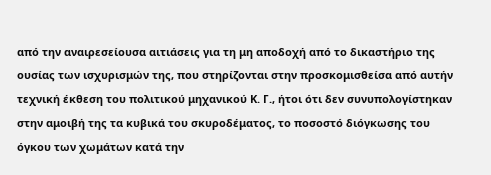από την αναιρεσείουσα αιτιάσεις για τη μη αποδοχή από το δικαστήριο της ουσίας των ισχυρισμών της, που στηρίζονται στην προσκομισθείσα από αυτήν τεχνική έκθεση του πολιτικού μηχανικού Κ. Γ., ήτοι ότι δεν συνυπολογίστηκαν στην αμοιβή της τα κυβικά του σκυροδέματος, το ποσοστό διόγκωσης του όγκου των χωμάτων κατά την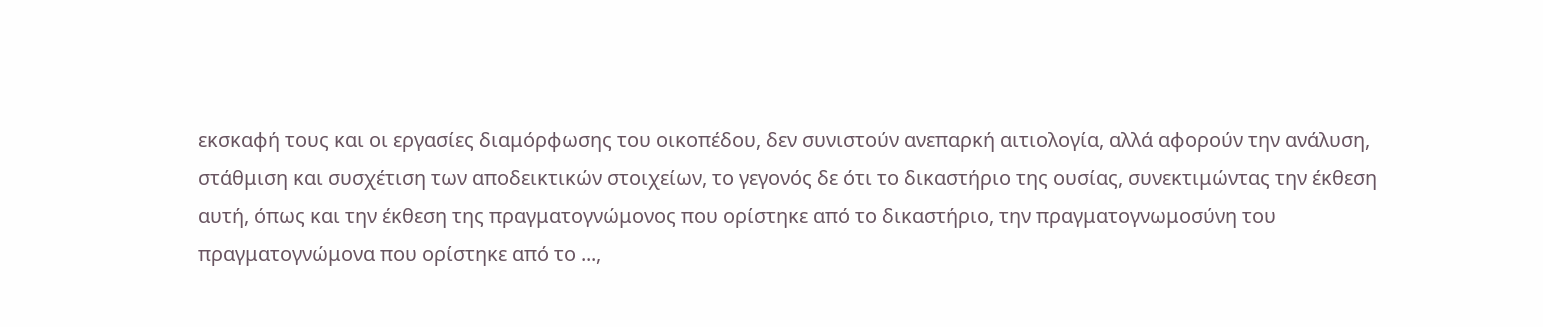εκσκαφή τους και οι εργασίες διαμόρφωσης του οικοπέδου, δεν συνιστούν ανεπαρκή αιτιολογία, αλλά αφορούν την ανάλυση, στάθμιση και συσχέτιση των αποδεικτικών στοιχείων, το γεγονός δε ότι το δικαστήριο της ουσίας, συνεκτιμώντας την έκθεση αυτή, όπως και την έκθεση της πραγματογνώμονος που ορίστηκε από το δικαστήριο, την πραγματογνωμοσύνη του πραγματογνώμονα που ορίστηκε από το ...,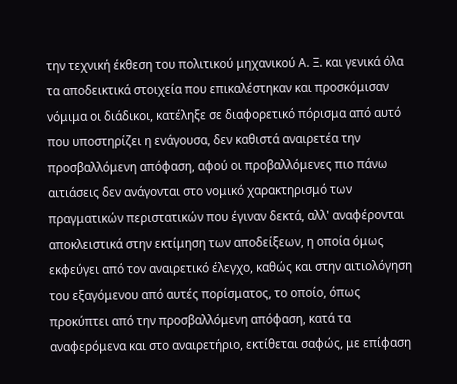την τεχνική έκθεση του πολιτικού μηχανικού Α. Ξ. και γενικά όλα τα αποδεικτικά στοιχεία που επικαλέστηκαν και προσκόμισαν νόμιμα οι διάδικοι, κατέληξε σε διαφορετικό πόρισμα από αυτό που υποστηρίζει η ενάγουσα, δεν καθιστά αναιρετέα την προσβαλλόμενη απόφαση, αφού οι προβαλλόμενες πιο πάνω αιτιάσεις δεν ανάγονται στο νομικό χαρακτηρισμό των πραγματικών περιστατικών που έγιναν δεκτά, αλλ' αναφέρονται αποκλειστικά στην εκτίμηση των αποδείξεων, η οποία όμως εκφεύγει από τον αναιρετικό έλεγχο, καθώς και στην αιτιολόγηση του εξαγόμενου από αυτές πορίσματος, το οποίο, όπως προκύπτει από την προσβαλλόμενη απόφαση, κατά τα αναφερόμενα και στο αναιρετήριο, εκτίθεται σαφώς, με επίφαση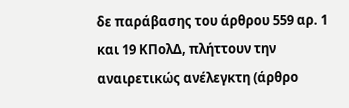δε παράβασης του άρθρου 559 αρ. 1 και 19 ΚΠολΔ, πλήττουν την αναιρετικώς ανέλεγκτη (άρθρο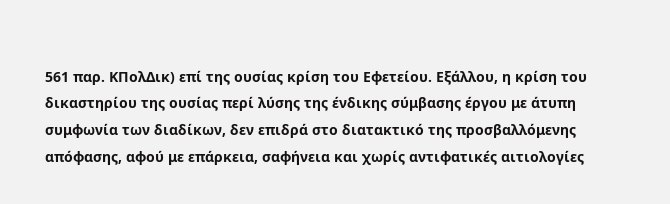561 παρ. ΚΠολΔικ) επί της ουσίας κρίση του Εφετείου. Εξάλλου, η κρίση του δικαστηρίου της ουσίας περί λύσης της ένδικης σύμβασης έργου με άτυπη συμφωνία των διαδίκων, δεν επιδρά στο διατακτικό της προσβαλλόμενης απόφασης, αφού με επάρκεια, σαφήνεια και χωρίς αντιφατικές αιτιολογίες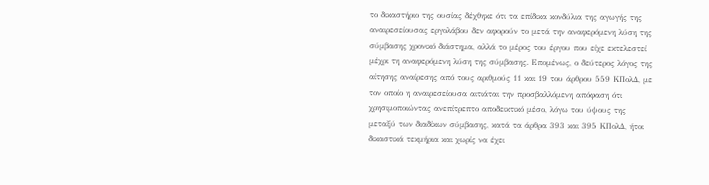το δικαστήριο της ουσίας δέχθηκε ότι τα επίδικα κονδύλια της αγωγής της αναιρεσείουσας εργολάβου δεν αφορούν το μετά την αναφερόμενη λύση της σύμβασης χρονικό διάστημα, αλλά το μέρος του έργου που είχε εκτελεστεί μέχρι τη αναφερόμενη λύση της σύμβασης. Επομένως, ο δεύτερος λόγος της αίτησης αναίρεσης από τους αριθμούς 11 και 19 του άρθρου 559 ΚΠολΔ, με τον οποίο η αναιρεσείουσα αιτιάται την προσβαλλόμενη απόφαση ότι χρησιμοποιώντας ανεπίτρεπτο αποδεικτικό μέσο, λόγω του ύψους της μεταξύ των διαδίκων σύμβασης, κατά τα άρθρα 393 και 395 ΚΠολΔ, ήτοι δικαστικά τεκμήρια και χωρίς να έχει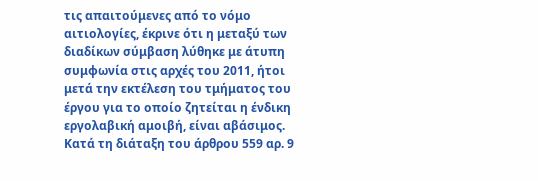τις απαιτούμενες από το νόμο αιτιολογίες, έκρινε ότι η μεταξύ των διαδίκων σύμβαση λύθηκε με άτυπη συμφωνία στις αρχές του 2011, ήτοι μετά την εκτέλεση του τμήματος του έργου για το οποίο ζητείται η ένδικη εργολαβική αμοιβή, είναι αβάσιμος. Κατά τη διάταξη του άρθρου 559 αρ. 9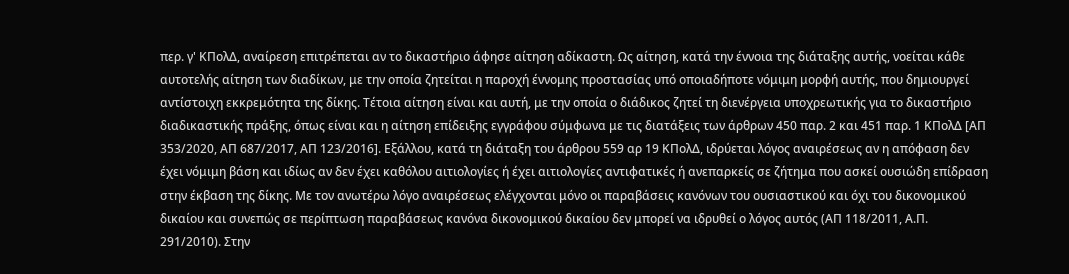περ. γ' ΚΠολΔ, αναίρεση επιτρέπεται αν το δικαστήριο άφησε αίτηση αδίκαστη. Ως αίτηση, κατά την έννοια της διάταξης αυτής, νοείται κάθε αυτοτελής αίτηση των διαδίκων, με την οποία ζητείται η παροχή έννομης προστασίας υπό οποιαδήποτε νόμιμη μορφή αυτής, που δημιουργεί αντίστοιχη εκκρεμότητα της δίκης. Τέτοια αίτηση είναι και αυτή, με την οποία ο διάδικος ζητεί τη διενέργεια υποχρεωτικής για το δικαστήριο διαδικαστικής πράξης, όπως είναι και η αίτηση επίδειξης εγγράφου σύμφωνα με τις διατάξεις των άρθρων 450 παρ. 2 και 451 παρ. 1 ΚΠολΔ [ΑΠ 353/2020, ΑΠ 687/2017, ΑΠ 123/2016]. Εξάλλου, κατά τη διάταξη του άρθρου 559 αρ 19 ΚΠολΔ, ιδρύεται λόγος αναιρέσεως αν η απόφαση δεν έχει νόμιμη βάση και ιδίως αν δεν έχει καθόλου αιτιολογίες ή έχει αιτιολογίες αντιφατικές ή ανεπαρκείς σε ζήτημα που ασκεί ουσιώδη επίδραση στην έκβαση της δίκης. Με τον ανωτέρω λόγο αναιρέσεως ελέγχονται μόνο οι παραβάσεις κανόνων του ουσιαστικού και όχι του δικονομικού δικαίου και συνεπώς σε περίπτωση παραβάσεως κανόνα δικονομικού δικαίου δεν μπορεί να ιδρυθεί ο λόγος αυτός (ΑΠ 118/2011, Α.Π. 291/2010). Στην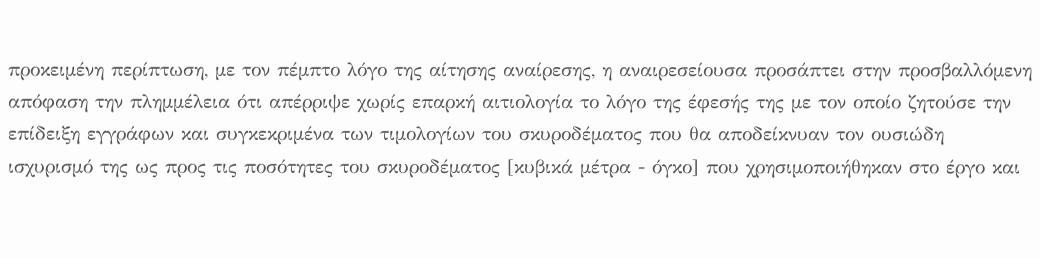προκειμένη περίπτωση, με τον πέμπτο λόγο της αίτησης αναίρεσης, η αναιρεσείουσα προσάπτει στην προσβαλλόμενη απόφαση την πλημμέλεια ότι απέρριψε χωρίς επαρκή αιτιολογία το λόγο της έφεσής της με τον οποίο ζητούσε την επίδειξη εγγράφων και συγκεκριμένα των τιμολογίων του σκυροδέματος που θα αποδείκνυαν τον ουσιώδη ισχυρισμό της ως προς τις ποσότητες του σκυροδέματος [κυβικά μέτρα - όγκο] που χρησιμοποιήθηκαν στο έργο και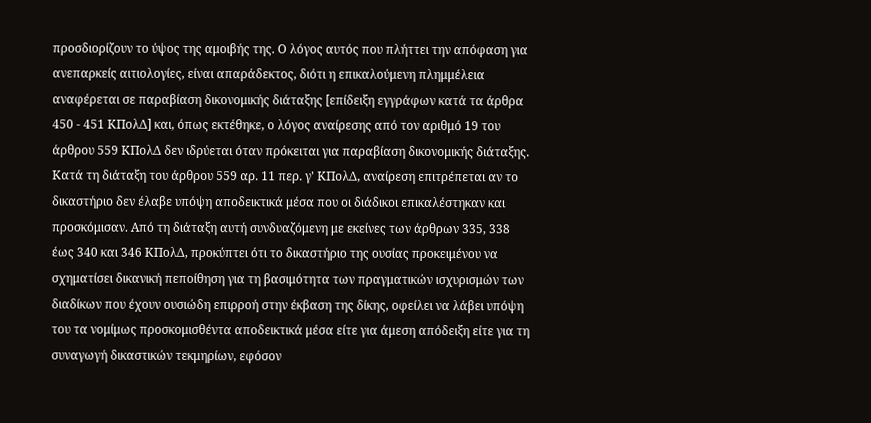προσδιορίζουν το ύψος της αμοιβής της. Ο λόγος αυτός που πλήττει την απόφαση για ανεπαρκείς αιτιολογίες, είναι απαράδεκτος, διότι η επικαλούμενη πλημμέλεια αναφέρεται σε παραβίαση δικονομικής διάταξης [επίδειξη εγγράφων κατά τα άρθρα 450 - 451 ΚΠολΔ] και, όπως εκτέθηκε, ο λόγος αναίρεσης από τον αριθμό 19 του άρθρου 559 ΚΠολΔ δεν ιδρύεται όταν πρόκειται για παραβίαση δικονομικής διάταξης. Κατά τη διάταξη του άρθρου 559 αρ. 11 περ. γ' ΚΠολΔ, αναίρεση επιτρέπεται αν το δικαστήριο δεν έλαβε υπόψη αποδεικτικά μέσα που οι διάδικοι επικαλέστηκαν και προσκόμισαν. Από τη διάταξη αυτή συνδυαζόμενη με εκείνες των άρθρων 335, 338 έως 340 και 346 ΚΠολΔ, προκύπτει ότι το δικαστήριο της ουσίας προκειμένου να σχηματίσει δικανική πεποίθηση για τη βασιμότητα των πραγματικών ισχυρισμών των διαδίκων που έχουν ουσιώδη επιρροή στην έκβαση της δίκης, οφείλει να λάβει υπόψη του τα νομίμως προσκομισθέντα αποδεικτικά μέσα είτε για άμεση απόδειξη είτε για τη συναγωγή δικαστικών τεκμηρίων, εφόσον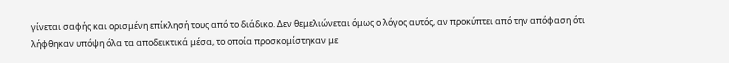γίνεται σαφής και ορισμένη επίκλησή τους από το διάδικο. Δεν θεμελιώνεται όμως ο λόγος αυτός, αν προκύπτει από την απόφαση ότι λήφθηκαν υπόψη όλα τα αποδεικτικά μέσα, το οποία προσκομίστηκαν με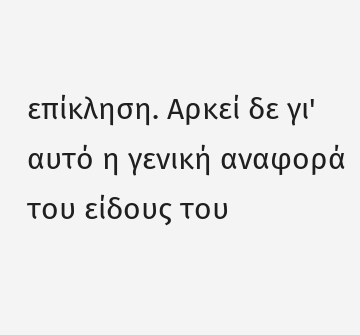επίκληση. Αρκεί δε γι' αυτό η γενική αναφορά του είδους του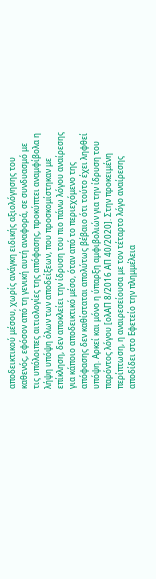αποδεικτικού μέσου, χωρίς ανάγκη ειδικής αξιολόγησης του καθενός, εφόσον από τη γενική αυτή αναφορά, σε συνδυασμό με τις υπόλοιπες αιτιολογίες της απόφασης, προκύπτει αναμφίβολα η λήψη υπόψη όλων των αποδείξεων, που προσκομίστηκαν με επίκληση, δεν αποκλείει την ίδρυση του πιο πάνω λόγου αναίρεσης για κάποιο αποδεικτικό μέσο, όταν από το περιεχόμενο της απόφασης δεν καθίσταται απολύτως βέβαιο ότι τούτο έχει ληφθεί υπόψη. Αρκεί και μόνο η ύπαρξη αμφιβολιών για την ίδρυση του παρόντος λόγου [ολΑΠ 8/2016 ΑΠ 40/2020]. Στην προκειμένη περίπτωση, η αναιρεσείουσα με τον τέταρτο λόγο αναίρεσης αποδίδει στο Εφετείο την πλημμέλεια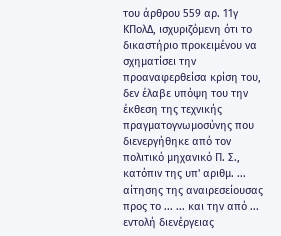του άρθρου 559 αρ. 11γ ΚΠολΔ, ισχυριζόμενη ότι το δικαστήριο προκειμένου να σχηματίσει την προαναφερθείσα κρίση του, δεν έλαβε υπόψη του την έκθεση της τεχνικής πραγματογνωμοσύνης που διενεργήθηκε από τον πολιτικό μηχανικό Π. Σ., κατόπιν της υπ' αριθμ. ... αίτησης της αναιρεσείουσας προς το ... ... και την από ... εντολή διενέργειας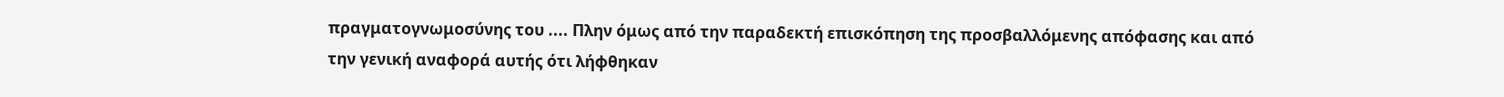πραγματογνωμοσύνης του .... Πλην όμως από την παραδεκτή επισκόπηση της προσβαλλόμενης απόφασης και από την γενική αναφορά αυτής ότι λήφθηκαν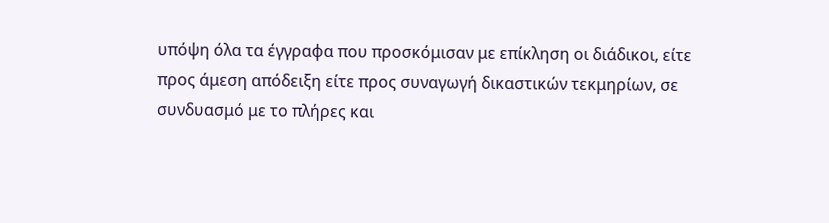υπόψη όλα τα έγγραφα που προσκόμισαν με επίκληση οι διάδικοι, είτε προς άμεση απόδειξη είτε προς συναγωγή δικαστικών τεκμηρίων, σε συνδυασμό με το πλήρες και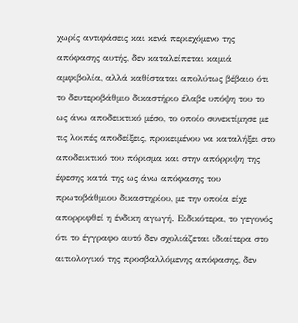χωρίς αντιφάσεις και κενά περιεχόμενο της απόφασης αυτής, δεν καταλείπεται καμιά αμφιβολία, αλλά καθίσταται απολύτως βέβαιο ότι το δευτεροβάθμιο δικαστήριο έλαβε υπόψη του το ως άνω αποδεικτικό μέσο, το οποίο συνεκτίμησε με τις λοιπές αποδείξεις, προκειμένου να καταλήξει στο αποδεικτικό του πόρισμα και στην απόρριψη της έφεσης κατά της ως άνω απόφασης του πρωτοβάθμιου δικαστηρίου, με την οποία είχε απορριφθεί η ένδικη αγωγή. Ειδικότερα, το γεγονός ότι το έγγραφο αυτό δεν σχολιάζεται ιδιαίτερα στο αιτιολογικό της προσβαλλόμενης απόφασης, δεν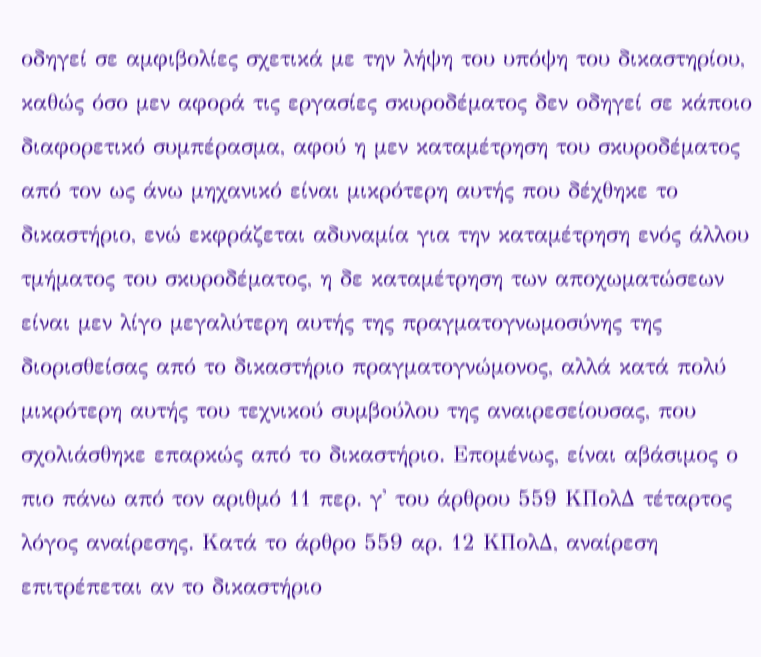οδηγεί σε αμφιβολίες σχετικά με την λήψη του υπόψη του δικαστηρίου, καθώς όσο μεν αφορά τις εργασίες σκυροδέματος δεν οδηγεί σε κάποιο διαφορετικό συμπέρασμα, αφού η μεν καταμέτρηση του σκυροδέματος από τον ως άνω μηχανικό είναι μικρότερη αυτής που δέχθηκε το δικαστήριο, ενώ εκφράζεται αδυναμία για την καταμέτρηση ενός άλλου τμήματος του σκυροδέματος, η δε καταμέτρηση των αποχωματώσεων είναι μεν λίγο μεγαλύτερη αυτής της πραγματογνωμοσύνης της διορισθείσας από το δικαστήριο πραγματογνώμονος, αλλά κατά πολύ μικρότερη αυτής του τεχνικού συμβούλου της αναιρεσείουσας, που σχολιάσθηκε επαρκώς από το δικαστήριο. Επομένως, είναι αβάσιμος ο πιο πάνω από τον αριθμό 11 περ. γ' του άρθρου 559 ΚΠολΔ τέταρτος λόγος αναίρεσης. Κατά το άρθρο 559 αρ. 12 ΚΠολΔ, αναίρεση επιτρέπεται αν το δικαστήριο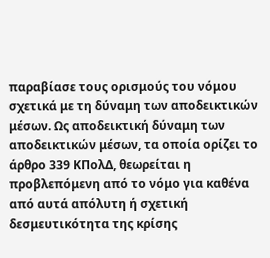παραβίασε τους ορισμούς του νόμου σχετικά με τη δύναμη των αποδεικτικών μέσων. Ως αποδεικτική δύναμη των αποδεικτικών μέσων, τα οποία ορίζει το άρθρο 339 ΚΠολΔ, θεωρείται η προβλεπόμενη από το νόμο για καθένα από αυτά απόλυτη ή σχετική δεσμευτικότητα της κρίσης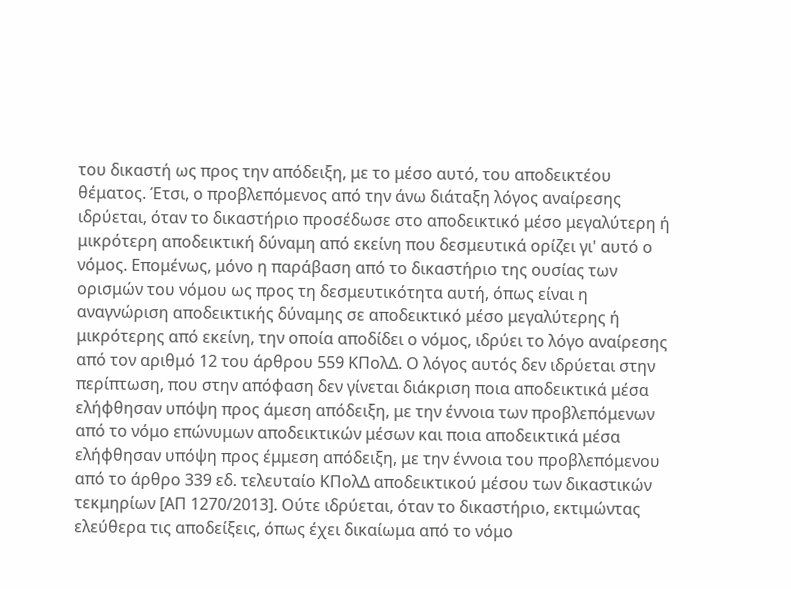του δικαστή ως προς την απόδειξη, με το μέσο αυτό, του αποδεικτέου θέματος. Έτσι, ο προβλεπόμενος από την άνω διάταξη λόγος αναίρεσης ιδρύεται, όταν το δικαστήριο προσέδωσε στο αποδεικτικό μέσο μεγαλύτερη ή μικρότερη αποδεικτική δύναμη από εκείνη που δεσμευτικά ορίζει γι' αυτό ο νόμος. Επομένως, μόνο η παράβαση από το δικαστήριο της ουσίας των ορισμών του νόμου ως προς τη δεσμευτικότητα αυτή, όπως είναι η αναγνώριση αποδεικτικής δύναμης σε αποδεικτικό μέσο μεγαλύτερης ή μικρότερης από εκείνη, την οποία αποδίδει ο νόμος, ιδρύει το λόγο αναίρεσης από τον αριθμό 12 του άρθρου 559 ΚΠολΔ. Ο λόγος αυτός δεν ιδρύεται στην περίπτωση, που στην απόφαση δεν γίνεται διάκριση ποια αποδεικτικά μέσα ελήφθησαν υπόψη προς άμεση απόδειξη, με την έννοια των προβλεπόμενων από το νόμο επώνυμων αποδεικτικών μέσων και ποια αποδεικτικά μέσα ελήφθησαν υπόψη προς έμμεση απόδειξη, με την έννοια του προβλεπόμενου από το άρθρο 339 εδ. τελευταίο ΚΠολΔ αποδεικτικού μέσου των δικαστικών τεκμηρίων [ΑΠ 1270/2013]. Ούτε ιδρύεται, όταν το δικαστήριο, εκτιμώντας ελεύθερα τις αποδείξεις, όπως έχει δικαίωμα από το νόμο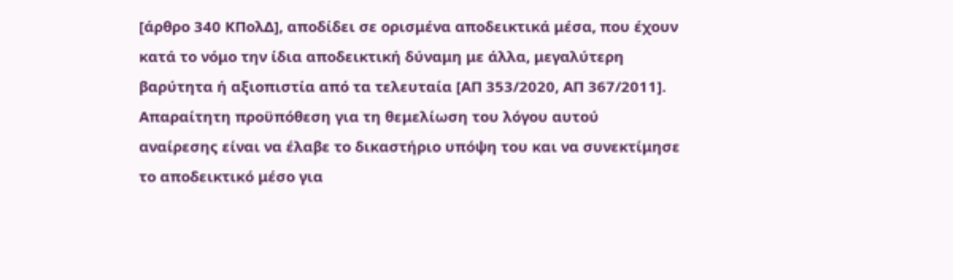[άρθρο 340 ΚΠολΔ], αποδίδει σε ορισμένα αποδεικτικά μέσα, που έχουν κατά το νόμο την ίδια αποδεικτική δύναμη με άλλα, μεγαλύτερη βαρύτητα ή αξιοπιστία από τα τελευταία [ΑΠ 353/2020, ΑΠ 367/2011]. Απαραίτητη προϋπόθεση για τη θεμελίωση του λόγου αυτού αναίρεσης είναι να έλαβε το δικαστήριο υπόψη του και να συνεκτίμησε το αποδεικτικό μέσο για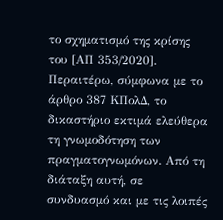το σχηματισμό της κρίσης του [ΑΠ 353/2020]. Περαιτέρω, σύμφωνα με το άρθρο 387 ΚΠολΔ, το δικαστήριο εκτιμά ελεύθερα τη γνωμοδότηση των πραγματογνωμόνων. Από τη διάταξη αυτή, σε συνδυασμό και με τις λοιπές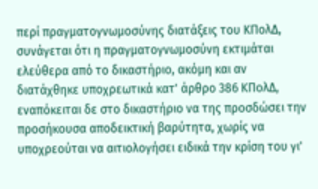περί πραγματογνωμοσύνης διατάξεις του ΚΠολΔ, συνάγεται ότι η πραγματογνωμοσύνη εκτιμάται ελεύθερα από το δικαστήριο, ακόμη και αν διατάχθηκε υποχρεωτικά κατ' άρθρο 386 ΚΠολΔ, εναπόκειται δε στο δικαστήριο να της προσδώσει την προσήκουσα αποδεικτική βαρύτητα, χωρίς να υποχρεούται να αιτιολογήσει ειδικά την κρίση του γι'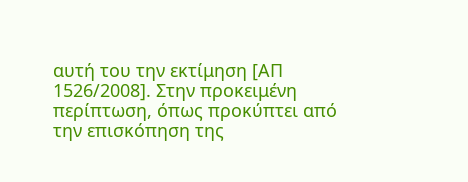αυτή του την εκτίμηση [ΑΠ 1526/2008]. Στην προκειμένη περίπτωση, όπως προκύπτει από την επισκόπηση της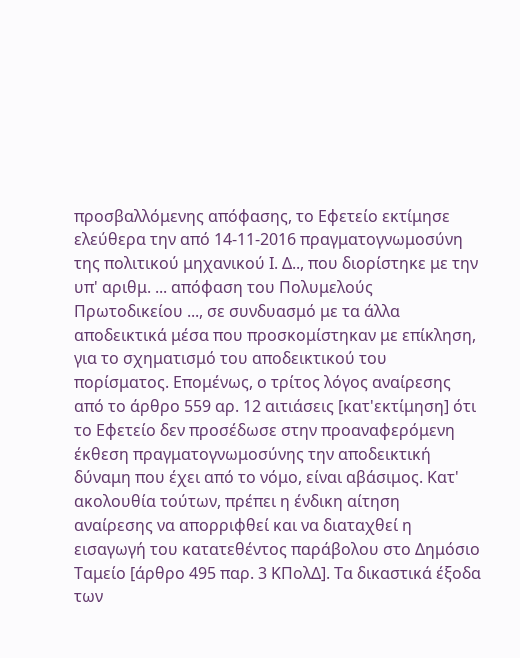προσβαλλόμενης απόφασης, το Εφετείο εκτίμησε ελεύθερα την από 14-11-2016 πραγματογνωμοσύνη της πολιτικού μηχανικού Ι. Δ.., που διορίστηκε με την υπ' αριθμ. ... απόφαση του Πολυμελούς Πρωτοδικείου ..., σε συνδυασμό με τα άλλα αποδεικτικά μέσα που προσκομίστηκαν με επίκληση, για το σχηματισμό του αποδεικτικού του πορίσματος. Επομένως, ο τρίτος λόγος αναίρεσης από το άρθρο 559 αρ. 12 αιτιάσεις [κατ'εκτίμηση] ότι το Εφετείο δεν προσέδωσε στην προαναφερόμενη έκθεση πραγματογνωμοσύνης την αποδεικτική δύναμη που έχει από το νόμο, είναι αβάσιμος. Κατ' ακολουθία τούτων, πρέπει η ένδικη αίτηση αναίρεσης να απορριφθεί και να διαταχθεί η εισαγωγή του κατατεθέντος παράβολου στο Δημόσιο Ταμείο [άρθρο 495 παρ. 3 ΚΠολΔ]. Τα δικαστικά έξοδα των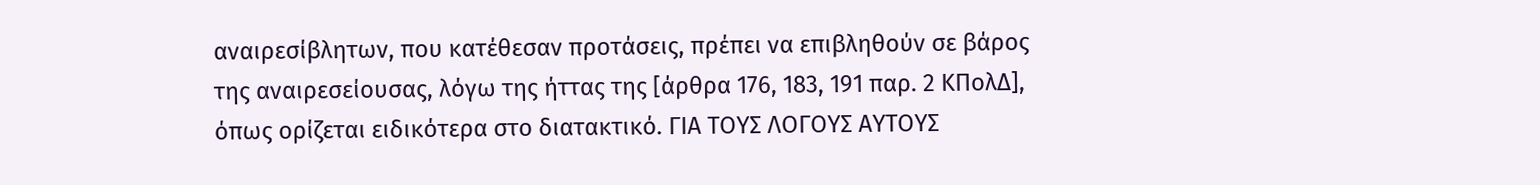αναιρεσίβλητων, που κατέθεσαν προτάσεις, πρέπει να επιβληθούν σε βάρος της αναιρεσείουσας, λόγω της ήττας της [άρθρα 176, 183, 191 παρ. 2 ΚΠολΔ], όπως ορίζεται ειδικότερα στο διατακτικό. ΓΙΑ ΤΟΥΣ ΛΟΓΟΥΣ ΑΥΤΟΥΣ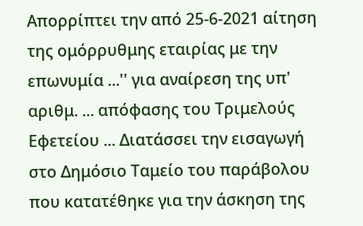Απορρίπτει την από 25-6-2021 αίτηση της ομόρρυθμης εταιρίας με την επωνυμία ...'' για αναίρεση της υπ' αριθμ. ... απόφασης του Τριμελούς Εφετείου ... Διατάσσει την εισαγωγή στο Δημόσιο Ταμείο του παράβολου που κατατέθηκε για την άσκηση της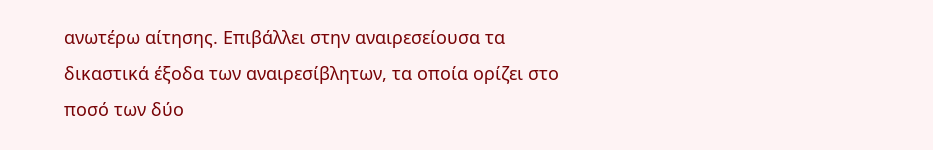ανωτέρω αίτησης. Επιβάλλει στην αναιρεσείουσα τα δικαστικά έξοδα των αναιρεσίβλητων, τα οποία ορίζει στο ποσό των δύο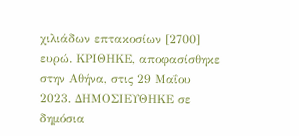χιλιάδων επτακοσίων [2700] ευρώ. ΚΡΙΘΗΚΕ, αποφασίσθηκε στην Αθήνα, στις 29 Μαΐου 2023. ΔΗΜΟΣΙΕΥΘΗΚΕ σε δημόσια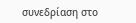συνεδρίαση στο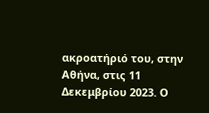ακροατήριό του, στην Αθήνα, στις 11 Δεκεμβρίου 2023. Ο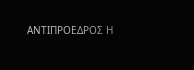ΑΝΤΙΠΡΟΕΔΡΟΣ Η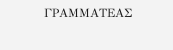ΓΡΑΜΜΑΤΕΑΣ